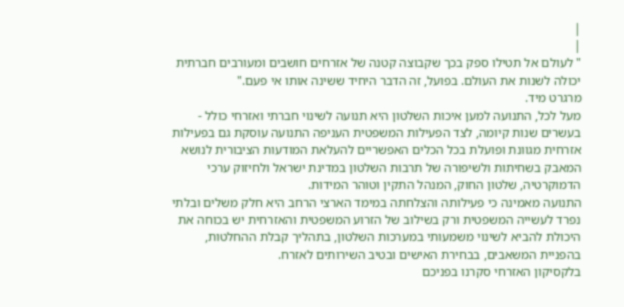|
|
" לעולם אל תטילו ספק בכך שקבוצה קטנה של אזרחים חושבים ומעורבים חברתית יכולה לשנות את העולם. בפועל, זה הדבר היחיד ששינה אותו אי פעם."
מרגרט מיד.
מעל לכל, התנועה למען איכות השלטון היא תנועה לשינוי חברתי ואזרחי כולל - בעשרים שנות קיומה, לצד הפעילות המשפטית העניפה התנועה עוסקת גם בפעילות אזרחית מגוונת ופועלת בכל הכלים האפשריים להעלאת המודעות הציבורית לנושא המאבק בשחיתות ולשיפורה של תרבות השלטון במדינת ישראל ולחיזוק ערכי הדמוקרטיה, שלטון החוק, המנהל התקין וטוהר המידות.
התנועה מאמינה כי פעילותה והצלחתה במימד הארצי הרחב היא חלק משלים ובלתי נפרד לעשייה המשפטית ורק בשילוב של הזרוע המשפטית והאזרחית יש בכוחה את היכולת להביא לשינוי משמעותי במערכות השלטון, בתהליך קבלת ההחלטות, בהפניית המשאבים, בבחירת האישים ובטיב השירותים לאזרח.
בלקסיקון האזרחי סקרנו בפניכם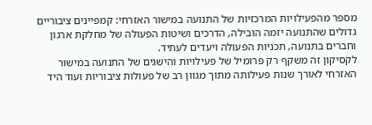מספר מהפעילויות המרכזיות של התנועה במישור האזרחי: קמפיינים ציבוריים גדולים שהתנועה יזמה הובילה, הדרכים ושיטות הפעולה של מחלקת ארגון וחברים בתנועה, תכניות הפעולה ויעדים לעתיד.
לקסיקון זה משקף רק פרומיל של פעילויות והישגים של התנועה במישור האזרחי לאורך שנות פעילותה מתוך מגוון רב של פעולות ציבוריות ועוד היד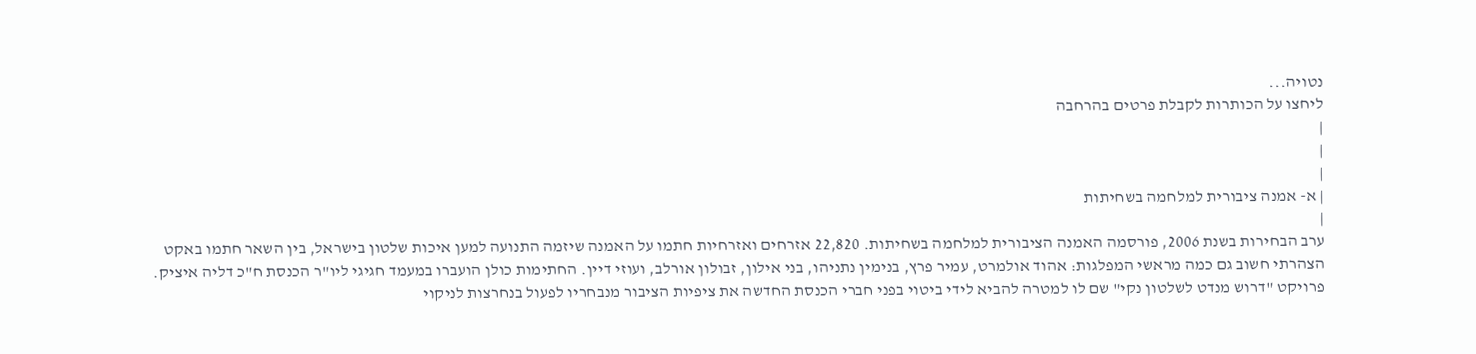נטויה...
ליחצו על הכותרות לקבלת פרטים בהרחבה
|
|
|
| א- אמנה ציבורית למלחמה בשחיתות
|
ערב הבחירות בשנת 2006, פורסמה האמנה הציבורית למלחמה בשחיתות. 22,820 אזרחים ואזרחיות חתמו על האמנה שיזמה התנועה למען איכות שלטון בישראל, בין השאר חתמו באקט הצהרתי חשוב גם כמה מראשי המפלגות: אהוד אולמרט, עמיר פרץ, בנימין נתניהו, בני אילון, זבולון אורלב, ועוזי דיין. החתימות כולן הועברו במעמד חגיגי ליו"ר הכנסת ח"כ דליה איציק.
פרויקט "דרוש מנדט לשלטון נקי" שם לו למטרה להביא לידי ביטוי בפני חברי הכנסת החדשה את ציפיות הציבור מנבחריו לפעול בנחרצות לניקוי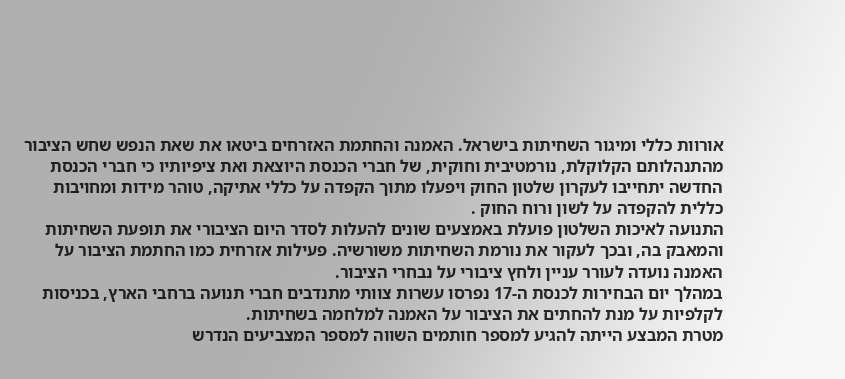אורוות כללי ומיגור השחיתות בישראל. האמנה והחתמת האזרחים ביטאו את שאת הנפש שחש הציבור מהתנהלותם הקלוקלת, נורמטיבית וחוקית, של חברי הכנסת היוצאת ואת ציפיותיו כי חברי הכנסת החדשה יתחייבו לעקרון שלטון החוק ויפעלו מתוך הקפדה על כללי אתיקה, טוהר מידות ומחויבות כללית להקפדה על לשון ורוח החוק .
התנועה לאיכות השלטון פועלת באמצעים שונים להעלות לסדר היום הציבורי את תופעת השחיתות והמאבק בה, ובכך לעקור את נורמת השחיתות משורשיה. פעילות אזרחית כמו החתמת הציבור על האמנה נועדה לעורר עניין ולחץ ציבורי על נבחרי הציבור.
במהלך יום הבחירות לכנסת ה-17 נפרסו עשרות צוותי מתנדבים חברי תנועה ברחבי הארץ, בכניסות לקלפיות על מנת להחתים את הציבור על האמנה למלחמה בשחיתות.
מטרת המבצע הייתה להגיע למספר חותמים השווה למספר המצביעים הנדרש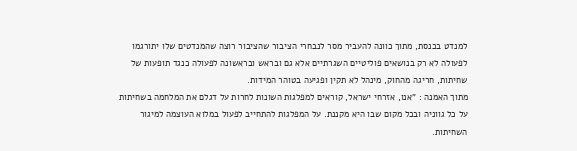למנדט בכנסת, מתוך כוונה להעביר מסר לנבחרי הציבור שהציבור רוצה שהמנדטים שלו יתורגמו לפעולה לא רק בנושאים פוליטיים השגרתיים אלא גם ובראש ובראשונה לפעולה כנגד תופעות של שחיתות, חריגה מהחוק, מינהל לא תקין ופגיעה בטוהר המידות.
מתוך האמנה : "אנו, אזרחי ישראל, קוראים למפלגות השונות לחרות על דגלם את המלחמה בשחיתות על כל גווניה ובכל מקום שבו היא מקננת. על המפלגות להתחייב לפעול במלוא העוצמה למיגור השחיתות.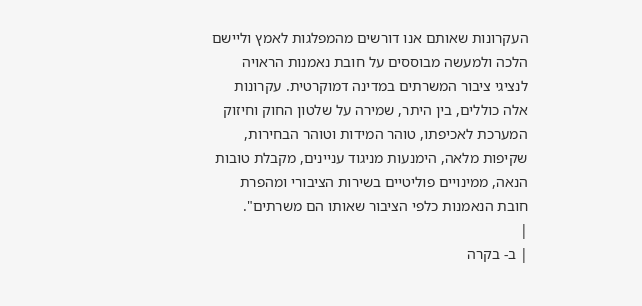העקרונות שאותם אנו דורשים מהמפלגות לאמץ וליישם הלכה ולמעשה מבוססים על חובת נאמנות הראויה לנציגי ציבור המשרתים במדינה דמוקרטית. עקרונות אלה כוללים, בין היתר, שמירה על שלטון החוק וחיזוק המערכת לאכיפתו, טוהר המידות וטוהר הבחירות, שקיפות מלאה, הימנעות מניגוד עניינים, מקבלת טובות הנאה, ממינויים פוליטיים בשירות הציבורי ומהפרת חובת הנאמנות כלפי הציבור שאותו הם משרתים".
|
| ב- בקרה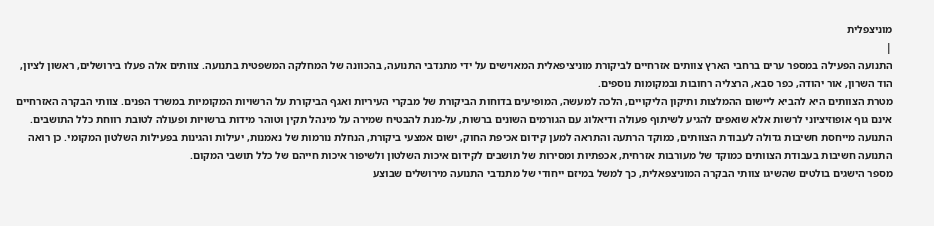מוניצפלית
|
התנועה הפעילה במספר ערים ברחבי הארץ צוותים אזרחיים לביקורת מוניציפאלית המאוישים על ידי מתנדבי התנועה, בהכוונה של המחלקה המשפטית בתנועה. צוותים אלה פעלו בירושלים, ראשון לציון, הוד השרון, אור יהודה, כפר סבא, הרצליה רחובות ובמקומות נוספים.
מטרת הצוותים היא להביא ליישום ההמלצות ותיקון הליקויים, הלכה למעשה, המופיעים בדוחות הביקורת של מבקרי העיריות ואגף הביקורת על הרשויות המקומיות במשרד הפנים. צוותי הבקרה האזרחיים אינם גוף אופוזיציוני לרשות אלא שואפים להגיע לשיתוף פעולה ודיאלוג עם הגורמים השונים ברשות, על-מנת להבטיח שמירה על מינהל תקין וטוהר מידות ברשויות ופעולה לטובת רווחת כלל התושבים.
התנועה מייחסת חשיבות גדולה לעבודת הצוותים, כמוקד הרתעה והתראה למען קידום אכיפת החוק, ישום אמצעי ביקורת, הנחלת נורמות של נאמנות, יעילות והגינות בפעילות השלטון המקומי. כן רואה התנועה חשיבות בעבודת הצוותים כמוקד של מעורבות אזרחית, אכפתיות ומסירות של תושבים לקידום איכות השלטון ולשיפור איכות חייהם של כלל תושבי המקום.
מספר הישגים בולטים שהשיגו צוותי הבקרה המוניצפאלית, כך למשל במיזם ייחודי של מתנדבי התנועה מירושלים שבוצע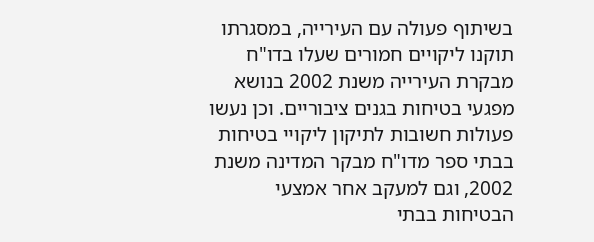בשיתוף פעולה עם העירייה, במסגרתו תוקנו ליקויים חמורים שעלו בדו"ח מבקרת העירייה משנת 2002 בנושא מפגעי בטיחות בגנים ציבוריים. וכן נעשו פעולות חשובות לתיקון ליקויי בטיחות בבתי ספר מדו"ח מבקר המדינה משנת 2002, וגם למעקב אחר אמצעי הבטיחות בבתי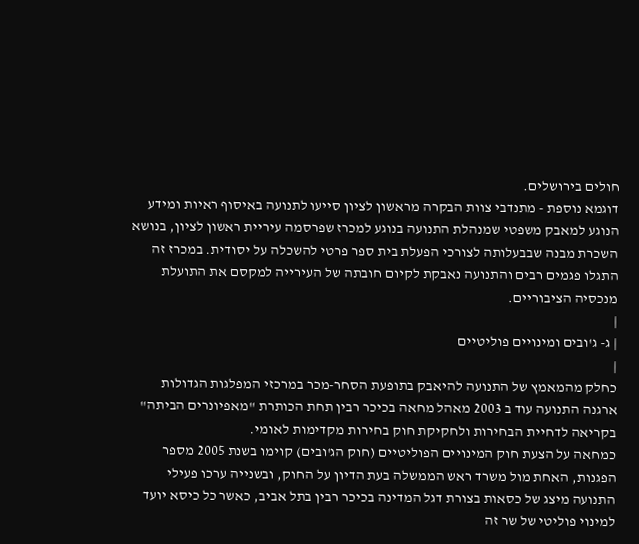חולים בירושלים.
דוגמא נוספת - מתנדבי צוות הבקרה מראשון לציון סייעו לתנועה באיסוף ראיות ומידע הנוגע למאבק משפטי שמנהלת התנועה בנוגע למכרז שפרסמה עיריית ראשון לציון, בנושא השכרת מבנה שבבעלותה לצורכי הפעלת בית ספר פרטי להשכלה על יסודית. במכרז זה התגלו פגמים רבים והתנועה נאבקת לקיום חובתה של העירייה למקסם את התועלת מנכסיה הציבוריים.
|
| ג- ג'ובים ומינויים פוליטיים
|
כחלק מהמאמץ של התנועה להיאבק בתופעת הסחר-מכר במרכזי המפלגות הגדולות ארגנה התנועה עוד ב 2003 מאהל מחאה בכיכר רבין תחת הכותרת "מאפיונרים הביתה" בקריאה לדחיית הבחירות ולחקיקת חוק בחירות מקדימות לאומי.
כמחאה על הצעת חוק המינויים הפוליטיים (חוק הג'ובים) קוימו בשנת 2005 מספר הפגנות, האחת מול משרד ראש הממשלה בעת הדיון על החוק, ובשנייה ערכו פעילי התנועה מיצג של כסאות בצורת דגל המדינה בכיכר רבין בתל אביב, כאשר כל כיסא יועד למינוי פוליטי של שר זה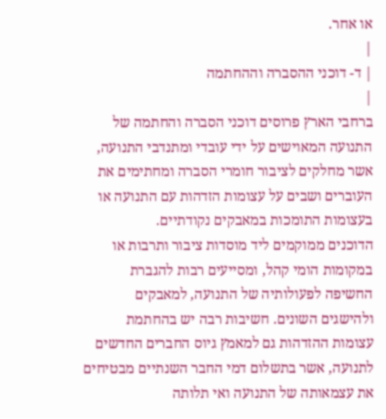או אחר.
|
| ד- דוכני ההסברה וההחתמה
|
ברחבי הארץ פרוסים דוכני הסברה והחתמה של התנועה המאוישים על ידי עובדי ומתנדבי התנועה, אשר מחלקים לציבור חומרי הסברה ומחתימים את העוברים ושבים על עצומות הזדהות עם התנועה או בעצומות התומכות במאבקים נקודתיים.
הדוכנים ממוקמים ליד מוסדות ציבור ותרבות או במקומות הומי קהל, ומסייעים רבות להגברת החשיפה לפעולותיה של התנועה, למאבקים ולהישגים השונים. חשיבות רבה יש בהחתמת עצומות ההזדהות גם למאמץ גיוס החברים החדשים לתנועה, אשר בתשלום דמי החבר השנתיים מבטיחים את עצמאותה של התנועה ואי תלותה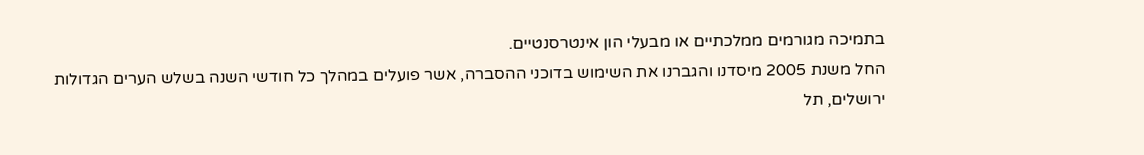בתמיכה מגורמים ממלכתיים או מבעלי הון אינטרסנטיים.
החל משנת 2005 מיסדנו והגברנו את השימוש בדוכני ההסברה, אשר פועלים במהלך כל חודשי השנה בשלש הערים הגדולות ירושלים, תל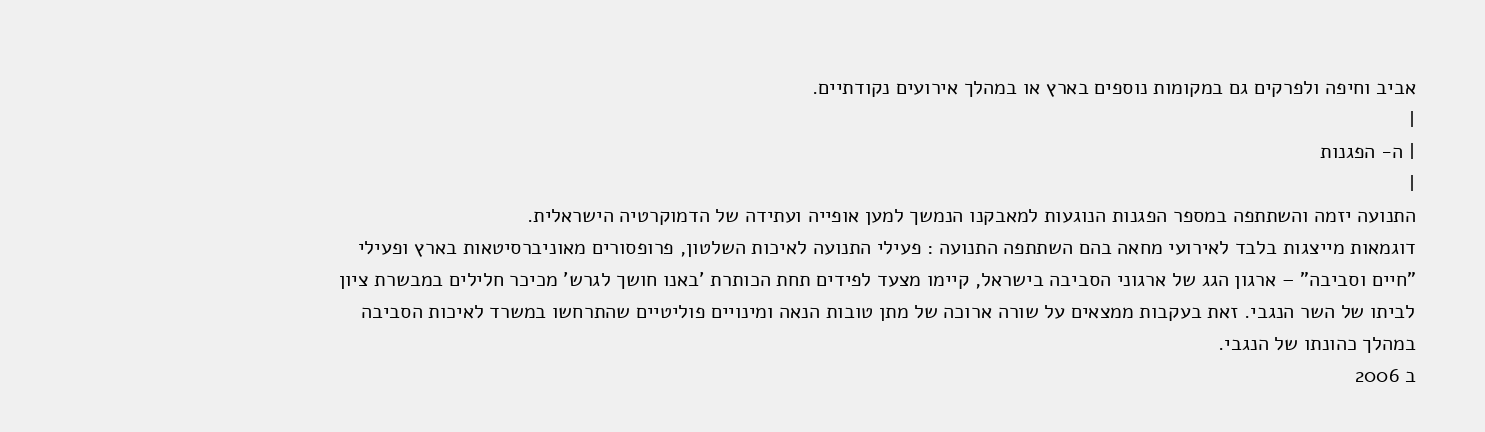אביב וחיפה ולפרקים גם במקומות נוספים בארץ או במהלך אירועים נקודתיים.
|
| ה- הפגנות
|
התנועה יזמה והשתתפה במספר הפגנות הנוגעות למאבקנו הנמשך למען אופייה ועתידה של הדמוקרטיה הישראלית.
דוגמאות מייצגות בלבד לאירועי מחאה בהם השתתפה התנועה : פעילי התנועה לאיכות השלטון, פרופסורים מאוניברסיטאות בארץ ופעילי "חיים וסביבה" – ארגון הגג של ארגוני הסביבה בישראל, קיימו מצעד לפידים תחת הכותרת 'באנו חושך לגרש' מכיכר חלילים במבשרת ציון לביתו של השר הנגבי. זאת בעקבות ממצאים על שורה ארוכה של מתן טובות הנאה ומינויים פוליטיים שהתרחשו במשרד לאיכות הסביבה במהלך כהונתו של הנגבי.
ב 2006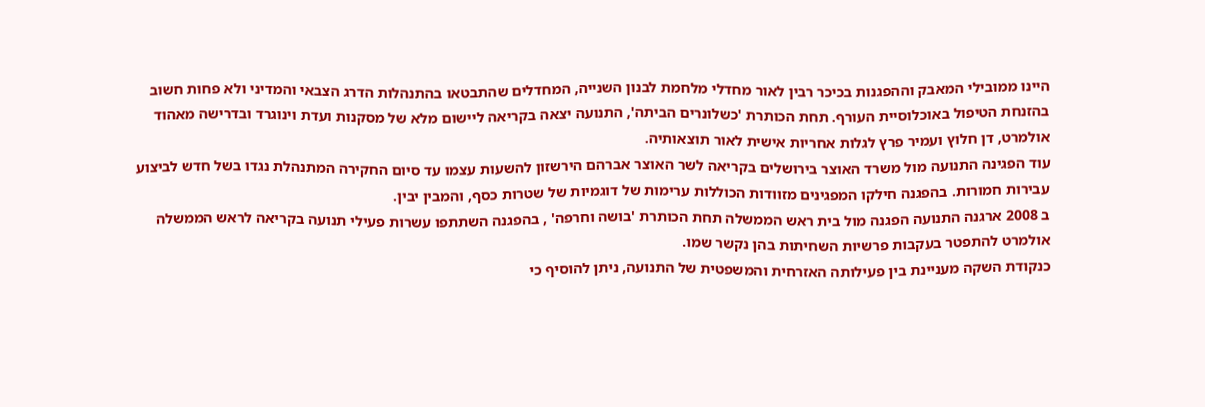היינו ממובילי המאבק וההפגנות בכיכר רבין לאור מחדלי מלחמת לבנון השנייה, המחדלים שהתבטאו בהתנהלות הדרג הצבאי והמדיני ולא פחות חשוב בהזנחת הטיפול באוכלוסיית העורף. תחת הכותרת 'כשלונרים הביתה', התנועה יצאה בקריאה ליישום מלא של מסקנות ועדת וינוגרד ובדרישה מאהוד אולמרט, דן חלוץ ועמיר פרץ לגלות אחריות אישית לאור תוצאותיה.
עוד הפגינה התנועה מול משרד האוצר בירושלים בקריאה לשר האוצר אברהם הירשזון להשעות עצמו עד סיום החקירה המתנהלת נגדו בשל חדש לביצוע עבירות חמורות. בהפגנה חילקו המפגינים מזוודות הכוללות ערימות של דוגמיות של שטרות כסף, והמבין יבין.
ב 2008 ארגנה התנועה הפגנה מול בית ראש הממשלה תחת הכותרת 'בושה וחרפה' , בהפגנה השתתפו עשרות פעילי תנועה בקריאה לראש הממשלה אולמרט להתפטר בעקבות פרשיות השחיתות בהן נקשר שמו.
כנקודת השקה מעניינת בין פעילותה האזרחית והמשפטית של התנועה, ניתן להוסיף כי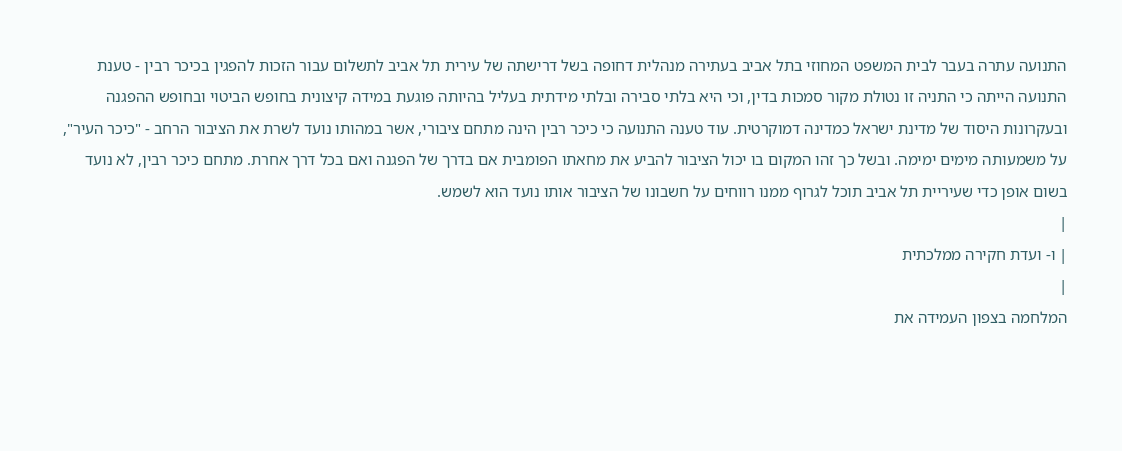התנועה עתרה בעבר לבית המשפט המחוזי בתל אביב בעתירה מנהלית דחופה בשל דרישתה של עירית תל אביב לתשלום עבור הזכות להפגין בכיכר רבין - טענת התנועה הייתה כי התניה זו נטולת מקור סמכות בדין, וכי היא בלתי סבירה ובלתי מידתית בעליל בהיותה פוגעת במידה קיצונית בחופש הביטוי ובחופש ההפגנה ובעקרונות היסוד של מדינת ישראל כמדינה דמוקרטית. עוד טענה התנועה כי כיכר רבין הינה מתחם ציבורי, אשר במהותו נועד לשרת את הציבור הרחב - "כיכר העיר", על משמעותה מימים ימימה. ובשל כך זהו המקום בו יכול הציבור להביע את מחאתו הפומבית אם בדרך של הפגנה ואם בכל דרך אחרת. מתחם כיכר רבין, לא נועד בשום אופן כדי שעיריית תל אביב תוכל לגרוף ממנו רווחים על חשבונו של הציבור אותו נועד הוא לשמש.
|
| ו- ועדת חקירה ממלכתית
|
המלחמה בצפון העמידה את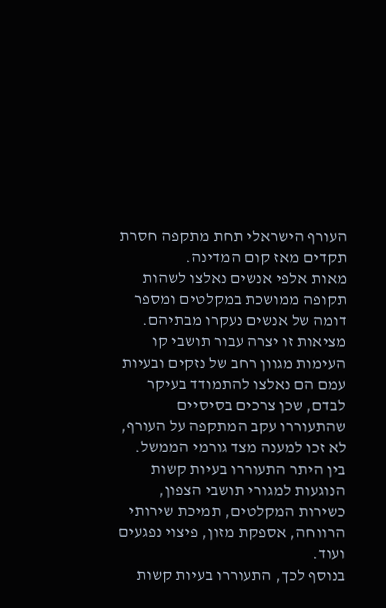העורף הישראלי תחת מתקפה חסרת תקדים מאז קום המדינה.
מאות אלפי אנשים נאלצו לשהות תקופה ממושכת במקלטים ומספר דומה של אנשים נעקרו מבתיהם. מציאות זו יצרה עבור תושבי קו העימות מגוון רחב של נזקים ובעיות עמם הם נאלצו להתמודד בעיקר לבדם, שכן צרכים בסיסיים שהתעוררו עקב המתקפה על העורף, לא זכו למענה מצד גורמי הממשל. בין היתר התעוררו בעיות קשות הנוגעות למגורי תושבי הצפון, כשירות המקלטים, תמיכת שירותי הרווחה, אספקת מזון, פיצוי נפגעים ועוד.
בנוסף לכך, התעוררו בעיות קשות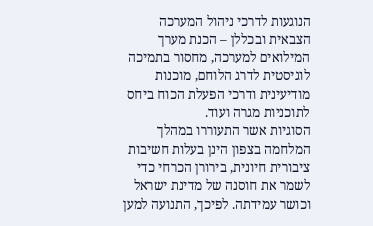הנוגעות לדרכי ניהול המערכה הצבאית ובכללן – הכנת מערך המילואים למערכה, מחסור בתמיכה לוגיסטית לדרג הלוחם, מוכנות מודיעינית ודרכי הפעלת הכוח ביחס לתוכניות מגרה ועוד.
הסוגיות אשר התעוררו במהלך המלחמה בצפון הינן בעלות חשיבות ציבורית חיונית, בירורן הכרחי כדי לשמר את חוסנה של מדינת ישראל וכושר עמידתה. לפיכך, התנועה למען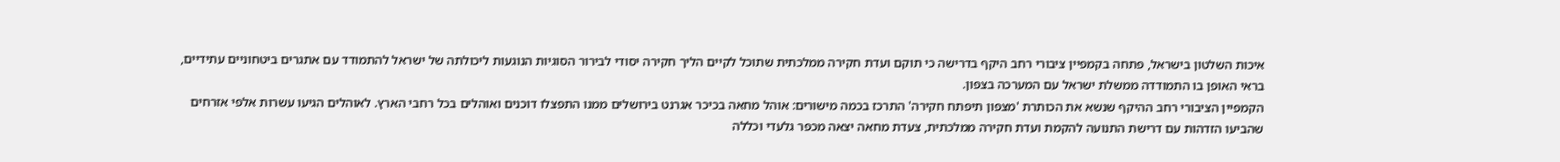איכות השלטון בישראל, פתחה בקמפיין ציבורי רחב היקף בדרישה כי תוקם ועדת חקירה ממלכתית שתוכל לקיים הליך חקירה יסודי לבירור הסוגיות הנוגעות ליכולתה של ישראל להתמודד עם אתגרים ביטחוניים עתידיים, בראי האופן בו התמודדה ממשלת ישראל עם המערכה בצפון.
הקמפיין הציבורי רחב ההיקף שנשא את הכותרת 'מצפון תיפתח חקירה' התרכז בכמה מישורים: אוהל מחאה בכיכר אגרנט בירושלים ממנו התפצלו דוכנים ואוהלים בכל רחבי הארץ. לאוהלים הגיעו עשרות אלפי אזרחים שהביעו הזדהות עם דרישת התנועה להקמת ועדת חקירה ממלכתית, צעדת מחאה יצאה מכפר גלעדי וכללה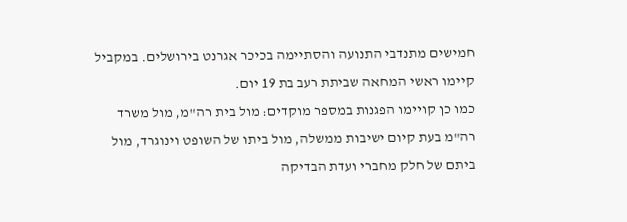חמישים מתנדבי התנועה והסתיימה בכיכר אגרנט בירושלים. במקביל קיימו ראשי המחאה שביתת רעב בת 19 יום.
כמו כן קויימו הפגנות במספר מוקדים: מול בית רה"מ, מול משרד רה"מ בעת קיום ישיבות ממשלה, מול ביתו של השופט וינוגרד, מול ביתם של חלק מחברי ועדת הבדיקה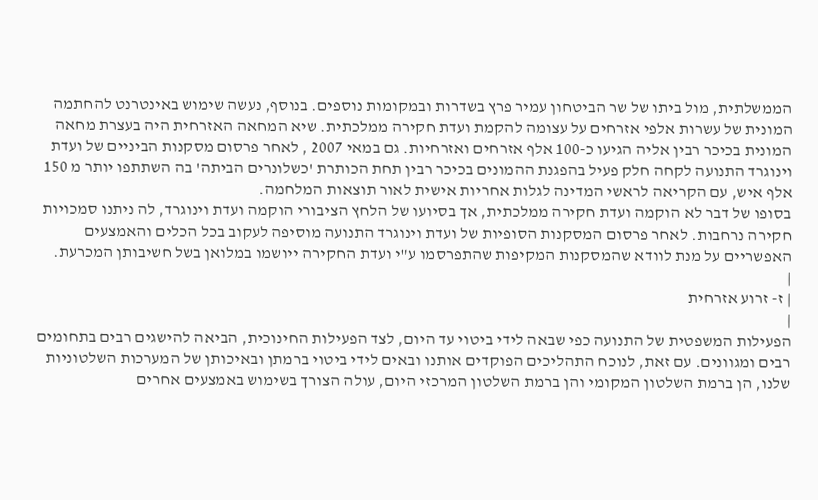הממשלתית, מול ביתו של שר הביטחון עמיר פרץ בשדרות ובמקומות נוספים. בנוסף, נעשה שימוש באינטרנט להחתמה המונית של עשרות אלפי אזרחים על עצומה להקמת ועדת חקירה ממלכתית. שיא המחאה האזרחית היה בעצרת מחאה המונית בכיכר רבין אליה הגיעו כ-100 אלף אזרחים ואזרחיות. גם במאי 2007 , לאחר פרסום מסקנות הביניים של ועדת וינוגרד התנועה לקחה חלק פעיל בהפגנת ההמונים בכיכר רבין תחת הכותרת 'כשלונרים הביתה' בה השתתפו יותר מ 150 אלף איש, עם הקריאה לראשי המדינה לגלות אחריות אישית לאור תוצאות המלחמה.
בסופו של דבר לא הוקמה ועדת חקירה ממלכתית, אך בסיועו של הלחץ הציבורי הוקמה ועדת וינוגרד, לה ניתנו סמכויות חקירה נרחבות. לאחר פרסום המסקנות הסופיות של ועדת וינוגרד התנועה מוסיפה לעקוב בכל הכלים והאמצעים האפשריים על מנת לוודא שהמסקנות המקיפות שהתפרסמו ע"י ועדת החקירה ייושמו במלואן בשל חשיבותן המכרעת.
|
| ז- זרוע אזרחית
|
הפעילות המשפטית של התנועה כפי שבאה לידי ביטוי עד היום, לצד הפעילות החינוכית, הביאה להישגים רבים בתחומים רבים ומגוונים. עם זאת, לנוכח התהליכים הפוקדים אותנו ובאים לידי ביטוי ברמתן ובאיכותן של המערכות השלטוניות שלנו, הן ברמת השלטון המקומי והן ברמת השלטון המרכזי היום, עולה הצורך בשימוש באמצעים אחרים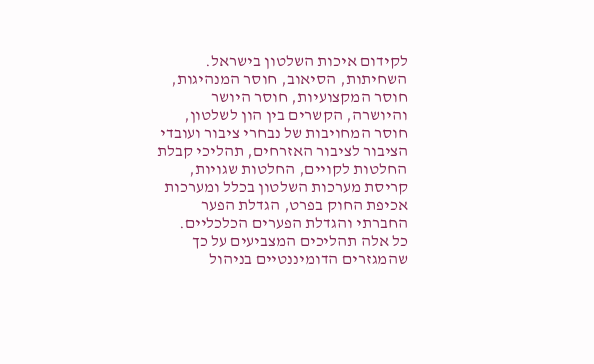לקידום איכות השלטון בישראל.
השחיתות, הסיאוב, חוסר המנהיגות, חוסר המקצועיות, חוסר היושר והיושרה, הקשרים בין הון לשלטון, חוסר המחויבות של נבחרי ציבור ועובדי הציבור לציבור האזרחים, תהליכי קבלת החלטות לקויים, החלטות שגויות, קריסת מערכות השלטון בכלל ומערכות אכיפת החוק בפרט, הגדלת הפער החברתי והגדלת הפערים הכלכליים.
כל אלה תהליכים המצביעים על כך שהמגזרים הדומיננטיים בניהול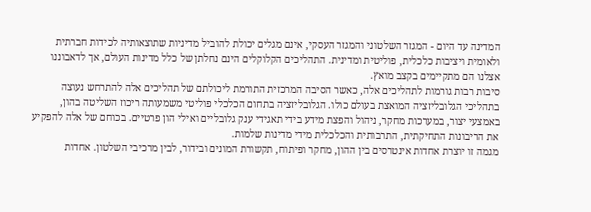המדינה עד היום - המגזר השלטוני והמגזר העסקי, אינם מגלים יכולת להוביל מדיניות שתוצאותיה לכידות חברתית ולאומית ויציבות כלכלית, פוליטית ומדינית. התהליכים הקלוקלים הינם נחלתן של כלל מדינות העולם, אך לדאבוננו אצלנו הם מתקיימים בקצב מואץ.
סיבות רבות גורמות לתהליכים אלה, כאשר הסיבה המרכזית התורמת ליכולתם של תהליכים אלה להתרחש נעוצה בתהליכי הגלובליזציה המואצת בעולם כולו. הגלובליזציה בתחום הכלכלי פוליטי משמעותה ריכוז השליטה בהון, באמצעי יצור, במערכות מחקר, ניהול והפצת מידע בידי תאגידי ענק גלובליים ואילי הון פרטיים. בכוחם של אלה להפקיע את הריבונות התחיקתית, התרבותית והכלכלית מידי מדינות שלמות.
מגמה זו יוצרת אחדות אינטרסים בין ההון, מחקר ופיתוח, תקשורת המונים ובידור, לבין מרכיבי השלטון. אחדות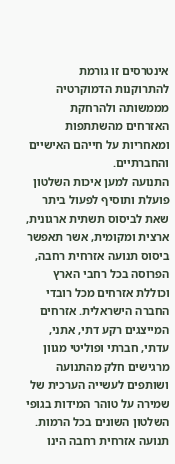אינטרסים זו גורמת להתרוקנות הדמוקרטיה מממשותה ולהרחקת האזרחים מהשתתפות ומאחריות על חייהם האישיים והחברתיים.
התנועה למען איכות השלטון פועלת ותוסיף לפעול ביתר שאת לביסוס תשתית ארגונית, ארצית ומקומית, אשר תאפשר ביסוס תנועה אזרחית רחבה, הפרוסה בכל רחבי הארץ וכוללת אזרחים מכל רובדי החברה הישראלית. אזרחים המייצגים רקע דתי, אתני, עדתי, חברתי ופוליטי מגוון מרגישים חלק מהתנועה ושותפים לעשייה הערכית של שמירה על טוהר המידות בגופי השלטון השונים בכל הרמות.
תנועה אזרחית רחבה הינו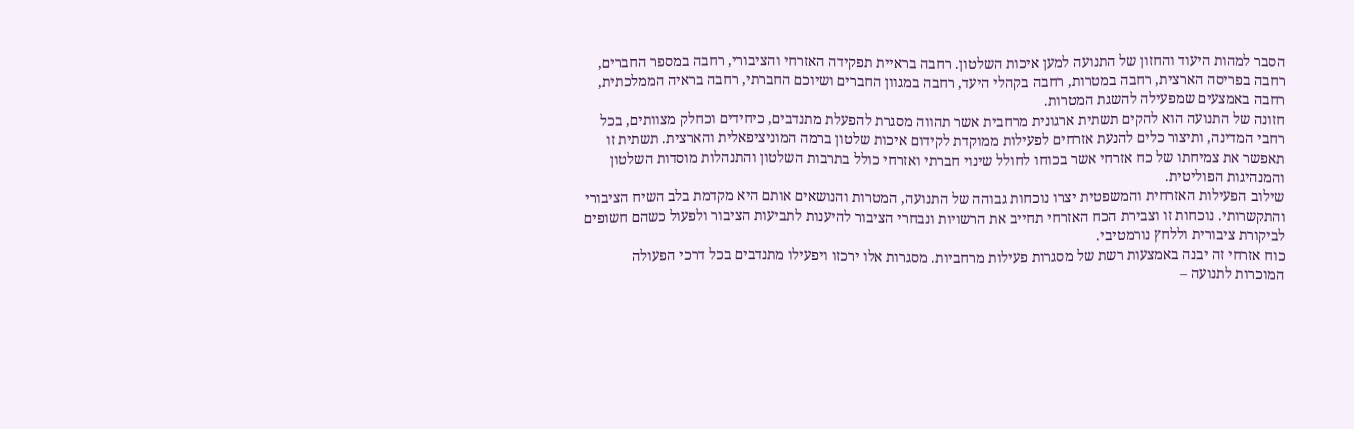הסבר למהות היעוד והחזון של התנועה למען איכות השלטון. רחבה בראיית תפקידה האזרחי והציבורי, רחבה במספר החברים, רחבה בפריסה הארצית, רחבה במטרות, רחבה בקהלי היעד, רחבה במגוון החברים ושיוכם החברתי, רחבה בראיה הממלכתית, רחבה באמצעים שמפעילה להשגת המטרות.
חזונה של התנועה הוא להקים תשתית ארגונית מרחבית אשר תהווה מסגרת להפעלת מתנדבים, כיחידים וכחלק מצוותים, בכל רחבי המדינה, ותיצור כלים להנעת אזרחים לפעילות ממוקדת לקידום איכות שלטון ברמה המוניציפאלית והארצית. תשתית זו תאפשר את צמיחתו של כח אזרחי אשר בכוחו לחולל שינוי חברתי ואזרחי כולל בתרבות השלטון והתנהלות מוסדות השלטון והמנהיגות הפוליטית.
שילוב הפעילות האזרחית והמשפטית יצרו נוכחות גבוהה של התנועה, המטרות והנושאים אותם היא מקדמת בלב השיח הציבורי והתקשרותי. נוכחות זו וצבירת הכח האזרחי תחייב את הרשויות ונבחרי הציבור להיענות לתביעות הציבור ולפעול כשהם חשופים לביקורת ציבורית וללחץ נורמטיבי.
כוח אזרחי זה יבנה באמצעות רשת של מסגרות פעילות מרחביות. מסגרות אלו ירכזו ויפעילו מתנדבים בכל דרכי הפעולה המוכרות לתנועה –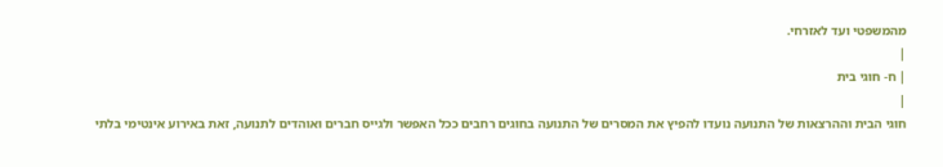מהמשפטי ועד לאזרחי.
|
| ח- חוגי בית
|
חוגי הבית וההרצאות של התנועה נועדו להפיץ את המסרים של התנועה בחוגים רחבים ככל האפשר ולגייס חברים ואוהדים לתנועה, זאת באירוע אינטימי בלתי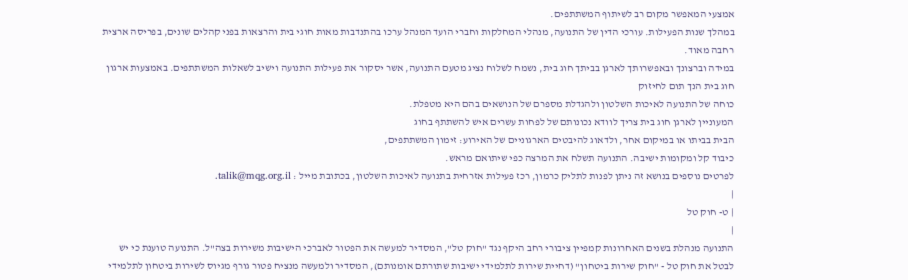אמצעי המאפשר מקום רב לשיתוף המשתתפים.
במהלך שנות הפעילות. עורכי הדין של התנועה, מנהלי המחלקות וחברי הועד המנהל ערכו בהתנדבות מאות חוגי בית והרצאות בפני קהלים שונים, בפריסה ארצית רחבה מאוד.
במידה וברצונך ובאפשרותך לארגן בביתך חוג בית, נשמח לשלוח נציג מטעם התנועה, אשר יסקור את פעילות התנועה וישיב לשאלות המשתתפים. באמצעות ארגון חוג בית הנך תום לחיזוק
כוחה של התנועה לאיכות השלטון ולהגדלת מספרם של הנושאים בהם היא מטפלת.
המעוניין לארגן חוג בית צריך לוודא נכונותם של לפחות עשרים איש להשתתף בחוג
הבית בביתו או במיקום אחר, ולדאוג להיבטים הארגוניים של האירוע: זימון המשתתפים,
כיבוד קל ומקומות ישיבה. התנועה תשלח את המרצה כפי שיתואם מראש.
לפרטים נוספים בנושא זה ניתן לפנות לתליק כרמון, רכז פעילות אזרחית בתנועה לאיכות השלטון, בכתובת מייל : talik@mqg.org.il.
|
| ט- חוק טל
|
התנועה מנהלת בשנים האחרונות קמפיין ציבורי רחב היקף נגד "חוק טל", המסדיר למעשה את הפטור לאברכי הישיבות משירות בצה"ל. התנועה טוענת כי יש לבטל את חוק טל - "חוק שירות ביטחון" (דחיית שירות לתלמידי ישיבות שתורתם אומנותם), המסדיר ולמעשה מנציח פטור גורף מגיוס לשירות ביטחון לתלמידי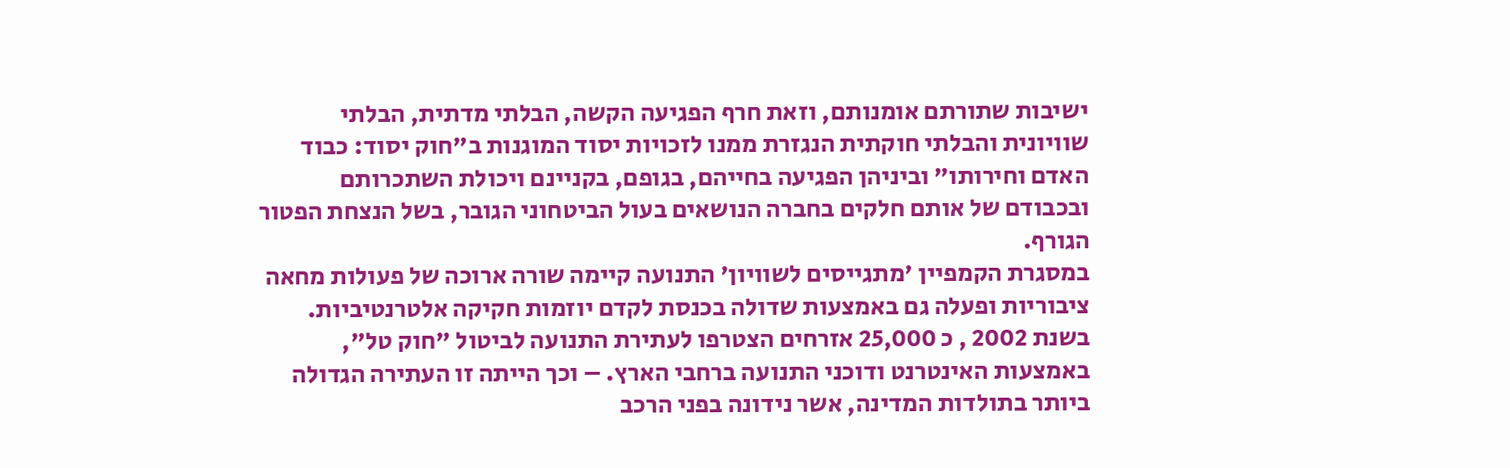ישיבות שתורתם אומנותם, וזאת חרף הפגיעה הקשה, הבלתי מדתית, הבלתי שוויונית והבלתי חוקתית הנגזרת ממנו לזכויות יסוד המוגנות ב"חוק יסוד: כבוד האדם וחירותו" וביניהן הפגיעה בחייהם, בגופם, בקניינם ויכולת השתכרותם ובכבודם של אותם חלקים בחברה הנושאים בעול הביטחוני הגובר, בשל הנצחת הפטור הגורף.
במסגרת הקמפיין 'מתגייסים לשוויון' התנועה קיימה שורה ארוכה של פעולות מחאה ציבוריות ופעלה גם באמצעות שדולה בכנסת לקדם יוזמות חקיקה אלטרנטיביות. בשנת 2002 , כ 25,000 אזרחים הצטרפו לעתירת התנועה לביטול "חוק טל", באמצעות האינטרנט ודוכני התנועה ברחבי הארץ. – וכך הייתה זו העתירה הגדולה ביותר בתולדות המדינה, אשר נידונה בפני הרכב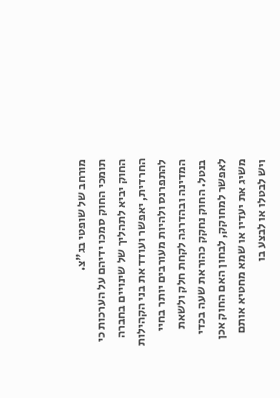מורחב של שופטי בג"צ.
תומכי החוק סמכו ידיהם על הערכות כי החוק יביא לתהליך של שינויים בחברה החרדית, יאפשר ועודד את בני הקהילות להתפרנס ולהיות מעורבים יותר בחיי המדינה ובהדרגה לקחת חלק ולשאת בנטל. החוק נחקק כהוראת שעה בכדי לאפשר למחוקק, לבחון האם החוק אכן משיג את יעדיו או שמא מחטיא אותם ויש לבטלו או לבצע בו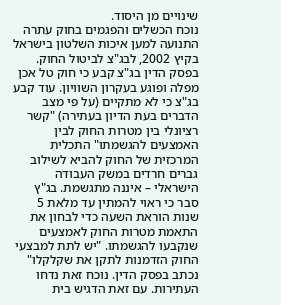שינויים מן היסוד.
נוכח הכשלים והפגמים בחוק עתרה התנועה למען איכות השלטון בישראל בקיץ 2002, לבג"צ לביטול החוק. בפסק הדין בג"צ קבע כי חוק טל אכן מפלה ופוגע בעקרון השוויון. עוד קבע בג"צ כי לא מתקיים (על פי מצב הדברים בעת הדיון בעתירה) "קשר רציונלי בין מטרות החוק לבין האמצעים להגשמתו" התכלית המרכזית של החוק להביא לשילוב גברים חרדים במשק העבודה הישראלי – איננה מתגשמת. בג"ץ סבר כי ראוי להמתין עד מלאת 5 שנות הוראת השעה כדי לבחון את התאמת מטרות החוק לאמצעים שנקבעו להגשמתו. "יש לתת למבצעי החוק הזדמנות לתקן את שקלקלו" נכתב בפסק הדין. נוכח זאת נדחו העתירות. עם זאת הדגיש בית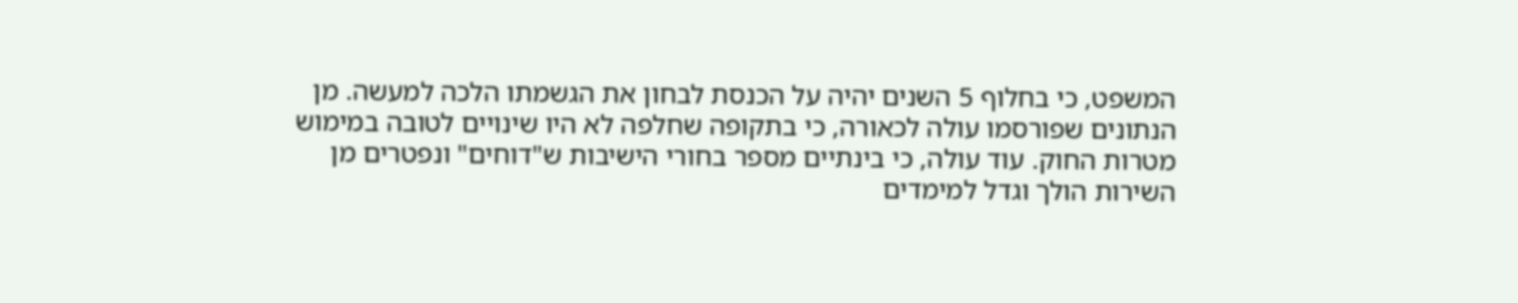המשפט, כי בחלוף 5 השנים יהיה על הכנסת לבחון את הגשמתו הלכה למעשה. מן הנתונים שפורסמו עולה לכאורה, כי בתקופה שחלפה לא היו שינויים לטובה במימוש מטרות החוק. עוד עולה, כי בינתיים מספר בחורי הישיבות ש"דוחים" ונפטרים מן השירות הולך וגדל למימדים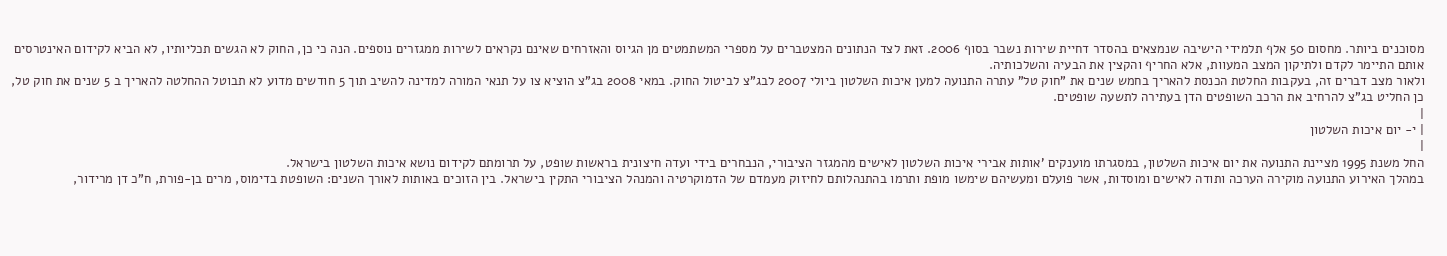מסוכנים ביותר. מחסום 50 אלף תלמידי הישיבה שנמצאים בהסדר דחיית שירות נשבר בסוף 2006. זאת לצד הנתונים המצטברים על מספרי המשתמטים מן הגיוס והאזרחים שאינם נקראים לשירות ממגזרים נוספים. הנה כי כן, החוק לא הגשים תכליותיו, לא הביא לקידום האינטרסים אותם התיימר לקדם ולתיקון המצב המעוות, אלא החריף והקצין את הבעיה והשלכותיה.
ולאור מצב דברים זה, בעקבות החלטת הכנסת להאריך בחמש שנים את "חוק טל" עתרה התנועה למען איכות השלטון ביולי 2007 לבג"צ לביטול החוק. במאי 2008 בג"צ הוציא צו על תנאי המורה למדינה להשיב תוך 5 חודשים מדוע לא תבוטל ההחלטה להאריך ב 5 שנים את חוק טל, כן החליט בג"צ להרחיב את הרכב השופטים הדן בעתירה לתשעה שופטים.
|
| י- יום איכות השלטון
|
החל משנת 1995 מציינת התנועה את יום איכות השלטון, במסגרתו מוענקים 'אותות אבירי איכות השלטון לאישים מהמגזר הציבורי, הנבחרים בידי ועדה חיצונית בראשות שופט, על תרומתם לקידום נושא איכות השלטון בישראל.
במהלך האירוע התנועה מוקירה הערכה ותודה לאישים ומוסדות, אשר פועלם ומעשיהם שימשו מופת ותרמו בהתנהלותם לחיזוק מעמדם של הדמוקרטיה והמנהל הציבורי התקין בישראל. בין הזוכים באותות לאורך השנים: השופטת בדימוס, מרים בן-פורת, ח"כ דן מרידור,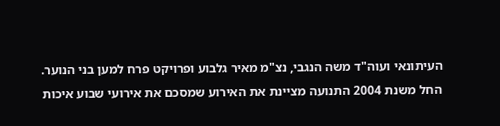העיתונאי ועוה"ד משה הנגבי, נצ"מ מאיר גלבוע ופרויקט פרח למען בני הנוער.
החל משנת 2004 התנועה מציינת את האירוע שמסכם את אירועי שבוע איכות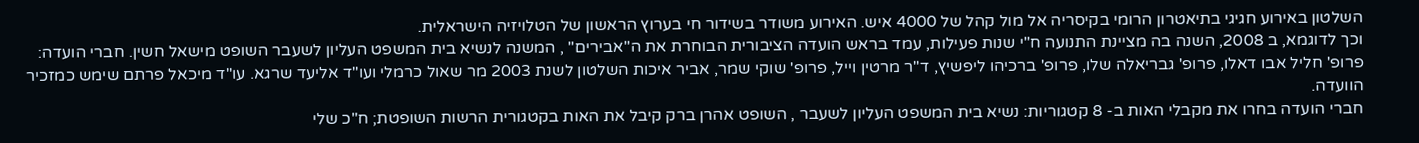השלטון באירוע חגיגי בתיאטרון הרומי בקיסריה אל מול קהל של 4000 איש. האירוע משודר בשידור חי בערוץ הראשון של הטלויזיה הישראלית.
וכך לדוגמא, ב 2008, השנה בה מציינת התנועה ח"י שנות פעילות, עמד בראש הועדה הציבורית הבוחרת את ה"אבירים" , המשנה לנשיא בית המשפט העליון לשעבר השופט מישאל חשין. חברי הועדה: פרופ' חליל אבו דאלו, פרופ' גבריאלה שלו, פרופ' ברכיהו ליפשיץ, ד"ר מרטין וייל, פרופ' שוקי שמר, אביר איכות השלטון לשנת 2003 מר שאול כרמלי ועו"ד אליעד שרגא. עו"ד מיכאל פרתם שימש כמזכיר הוועדה.
חברי הועדה בחרו את מקבלי האות ב- 8 קטגוריות: נשיא בית המשפט העליון לשעבר , השופט אהרן ברק קיבל את האות בקטגורית הרשות השופטת; ח"כ שלי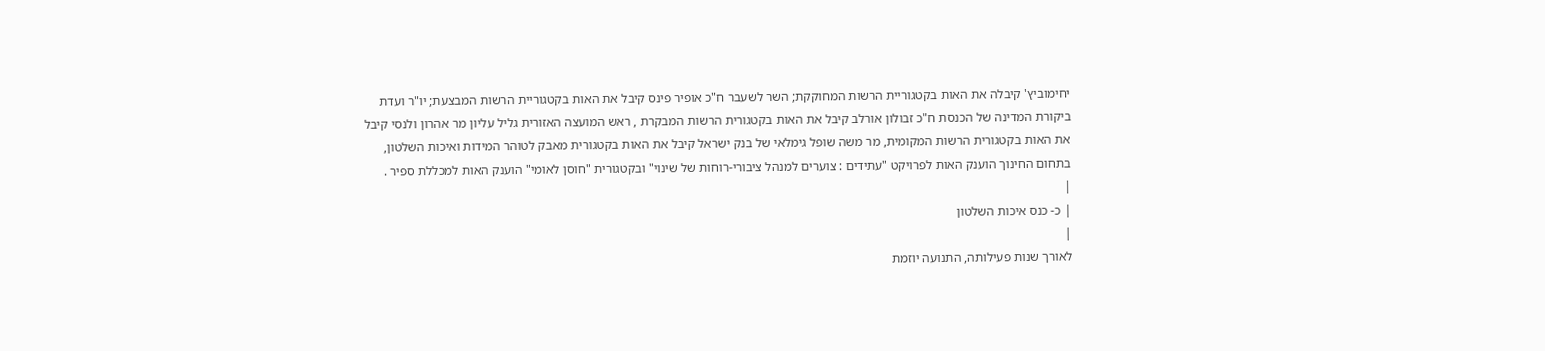יחימוביץ' קיבלה את האות בקטגוריית הרשות המחוקקת; השר לשעבר ח"כ אופיר פינס קיבל את האות בקטגוריית הרשות המבצעת; יו"ר ועדת ביקורת המדינה של הכנסת ח"כ זבולון אורלב קיבל את האות בקטגורית הרשות המבקרת , ראש המועצה האזורית גליל עליון מר אהרון ולנסי קיבל את האות בקטגורית הרשות המקומית, מר משה שופל גימלאי של בנק ישראל קיבל את האות בקטגורית מאבק לטוהר המידות ואיכות השלטון, בתחום החינוך הוענק האות לפרויקט "עתידים : צוערים למנהל ציבורי-רוחות של שינוי" ובקטגורית "חוסן לאומי" הוענק האות למכללת ספיר .
|
| כ- כנס איכות השלטון
|
לאורך שנות פעילותה, התנועה יוזמת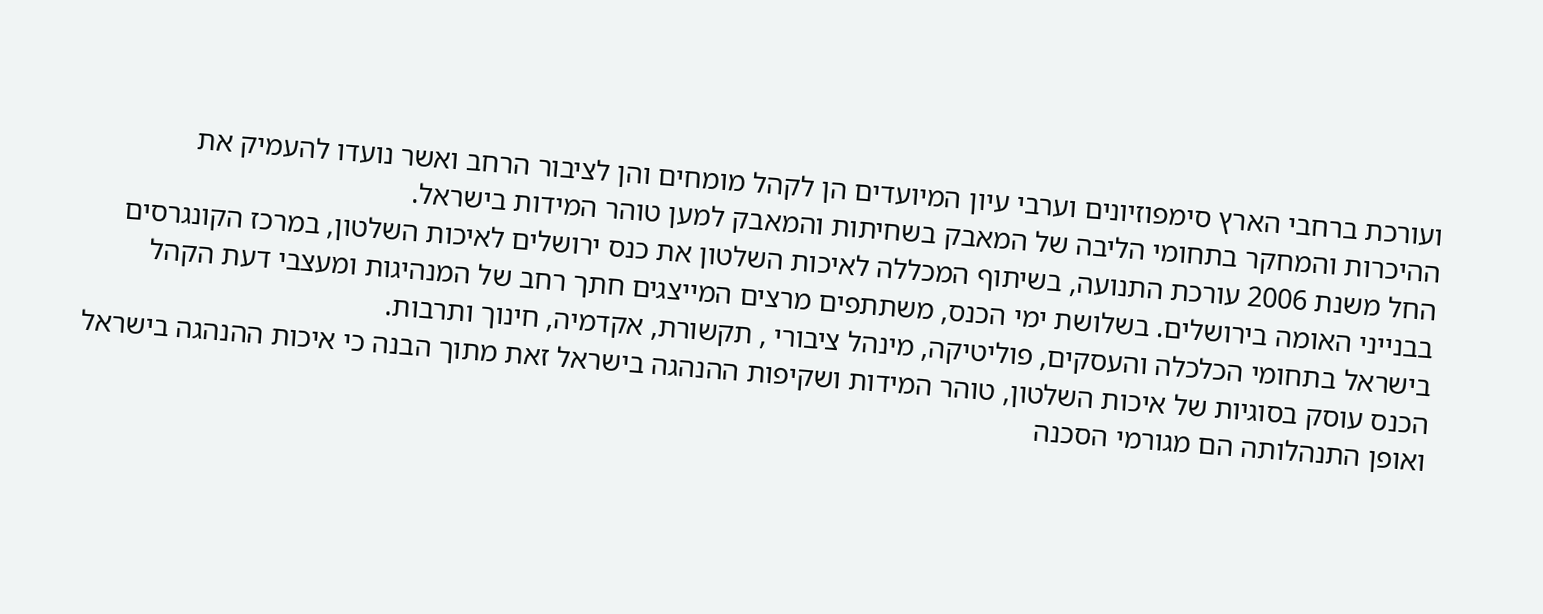ועורכת ברחבי הארץ סימפוזיונים וערבי עיון המיועדים הן לקהל מומחים והן לציבור הרחב ואשר נועדו להעמיק את ההיכרות והמחקר בתחומי הליבה של המאבק בשחיתות והמאבק למען טוהר המידות בישראל.
החל משנת 2006 עורכת התנועה, בשיתוף המכללה לאיכות השלטון את כנס ירושלים לאיכות השלטון, במרכז הקונגרסים בבנייני האומה בירושלים. בשלושת ימי הכנס, משתתפים מרצים המייצגים חתך רחב של המנהיגות ומעצבי דעת הקהל בישראל בתחומי הכלכלה והעסקים, פוליטיקה, מינהל ציבורי , תקשורת, אקדמיה, חינוך ותרבות.
הכנס עוסק בסוגיות של איכות השלטון, טוהר המידות ושקיפות ההנהגה בישראל זאת מתוך הבנה כי איכות ההנהגה בישראל ואופן התנהלותה הם מגורמי הסכנה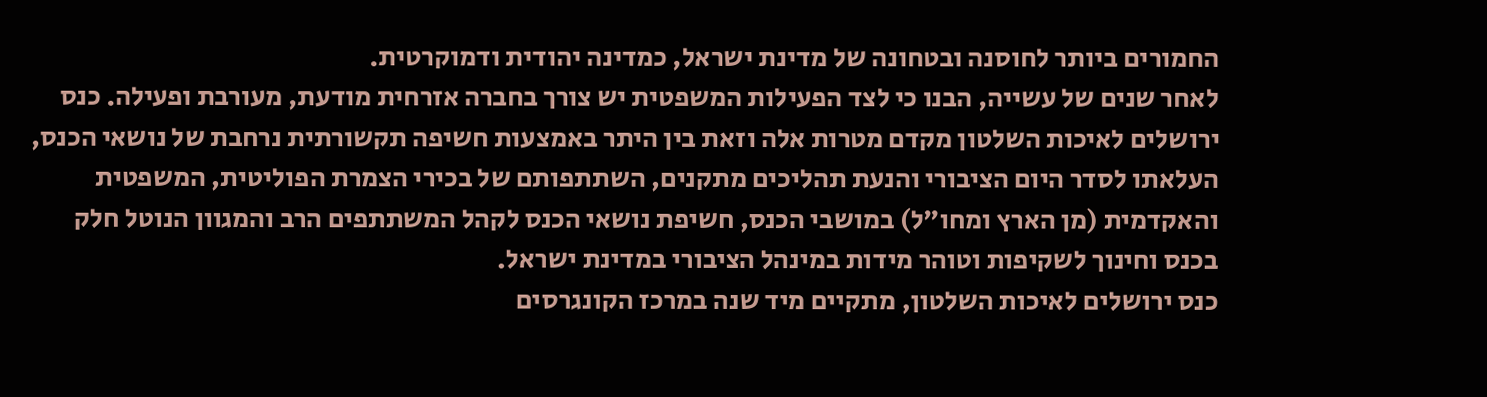החמורים ביותר לחוסנה ובטחונה של מדינת ישראל, כמדינה יהודית ודמוקרטית.
לאחר שנים של עשייה, הבנו כי לצד הפעילות המשפטית יש צורך בחברה אזרחית מודעת, מעורבת ופעילה. כנס ירושלים לאיכות השלטון מקדם מטרות אלה וזאת בין היתר באמצעות חשיפה תקשורתית נרחבת של נושאי הכנס, העלאתו לסדר היום הציבורי והנעת תהליכים מתקנים, השתתפותם של בכירי הצמרת הפוליטית, המשפטית והאקדמית (מן הארץ ומחו"ל) במושבי הכנס, חשיפת נושאי הכנס לקהל המשתתפים הרב והמגוון הנוטל חלק בכנס וחינוך לשקיפות וטוהר מידות במינהל הציבורי במדינת ישראל.
כנס ירושלים לאיכות השלטון, מתקיים מיד שנה במרכז הקונגרסים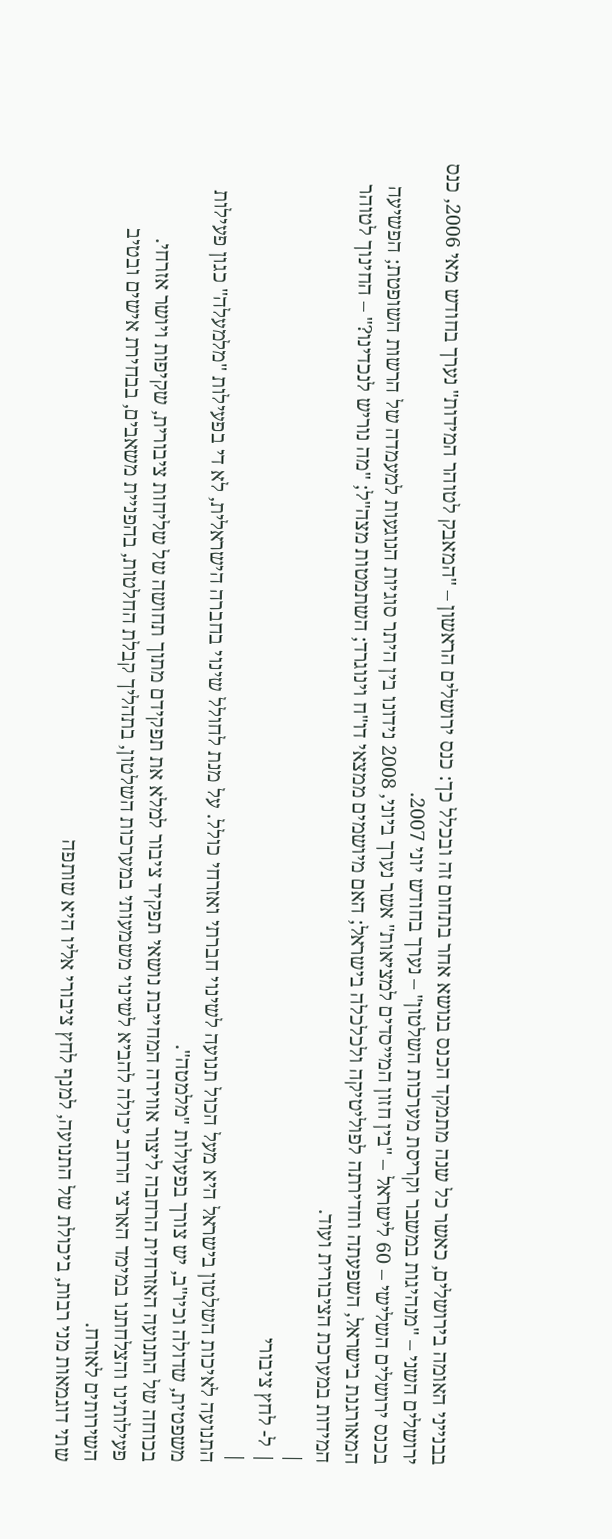בבנייני האומה בירושלים, כאשר כל שנה מתמקד הכנס בנושא אחר בתחום זה ובכלל כך: כנס ירושלים הראשון – "המאבק לטוהר המידות" נערך בחודש מאי 2006, כנס ירושלים השני – "מנהיגות במשבר וקריסת מערכות השלטון" – נערך בחודש יוני 2007.
בכנס ירושלים השלישי – 60 לישראל – "בין חזון המייסדים למציאות" אשר נערך ביוני, 2008 נידונו בין היתר סוגיות הנוגעות למעמדה של הרשות השופטת; הפשיעה המאורגנת בישראל, השפעתה וחדירתה לפוליטיקה ולכלכלה בישראל; האם מיושמים ממצאי דו"ח וינוגרד; השתמטות מצה"ל; "מה נוריש לנכדינו?" – החינוך לטוהר המידות במערכת הציבורית ועוד.
|
| ל- לחץ ציבורי
|
התנועה לאיכות השלטון בישראל היא מעל הכול תנועה לשינוי חברתי ואזרחי כולל. על מנת לחולל שינוי בחברה הישראלית, לא די בפעילות "מלמעלה" כגון פעילות משפטית, שדולה וכיו"ב, יש צורך בפעולות "מלמטה".
בכוחה של התנועה האזרחית הרחבה ליצור אווירה המחייבת נושאי תפקיד ציבור למלא את תפקידם מתוך תחושה של שליחות ציבורית, שקיפות ויושר אזרחי. פעילותינו והצלחתנו במימד הארצי הרחב יכולה להביא לשינוי משמעותי במערכות השלטון, בתהליך קבלת החלטות, בהפניית משאבים, בבחירת אישים ובטיב השירותים לאזרח.
שתי דוגמאות מני רבות, ביכולת של התנועה, למנף לחץ ציבורי אליו היא שותפה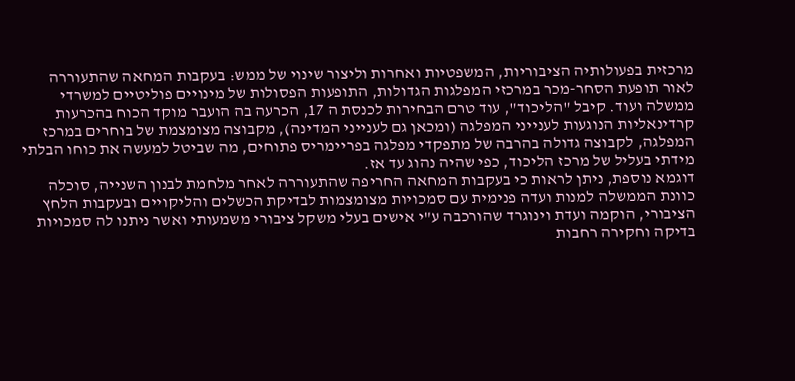מרכזית בפעולותיה הציבוריות, המשפטיות ואחרות וליצור שינוי של ממש: בעקבות המחאה שהתעוררה לאור תופעת הסחר-מכר במרכזי המפלגות הגדולות, התופעות הפסולות של מינויים פוליטיים למשרדי ממשלה ועוד. קיבל "הליכוד", עוד טרם הבחירות לכנסת ה 17, הכרעה בה הועבר מוקד הכוח בהכרעות קרדינאליות הנוגעות לענייני המפלגה (ומכאן גם לענייני המדינה), מקבוצה מצומצמת של בוחרים במרכז המפלגה, לקבוצה גדולה בהרבה של מתפקדי מפלגה בפריימריס פתוחים, מה שביטל למעשה את כוחו הבלתי מידתי בעליל של מרכז הליכוד, כפי שהיה נהוג עד אז.
דוגמא נוספת, ניתן לראות כי בעקבות המחאה החריפה שהתעוררה לאחר מלחמת לבנון השנייה, סוכלה כוונת הממשלה למנות ועדה פנימית עם סמכויות מצומצמות לבדיקת הכשלים והליקויים ובעקבות הלחץ הציבורי, הוקמה ועדת וינוגרד שהורכבה ע"י אישים בעלי משקל ציבורי משמעותי ואשר ניתנו לה סמכויות בדיקה וחקירה רחבות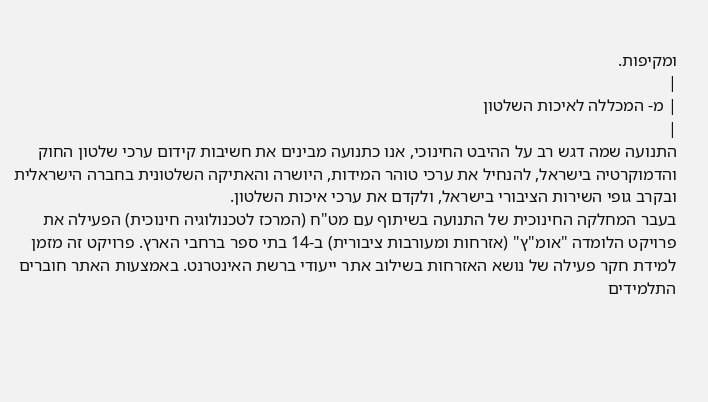ומקיפות.
|
| מ- המכללה לאיכות השלטון
|
התנועה שמה דגש רב על ההיבט החינוכי, אנו כתנועה מבינים את חשיבות קידום ערכי שלטון החוק והדמוקרטיה בישראל, להנחיל את ערכי טוהר המידות, היושרה והאתיקה השלטונית בחברה הישראלית ובקרב גופי השירות הציבורי בישראל, ולקדם את ערכי איכות השלטון.
בעבר המחלקה החינוכית של התנועה בשיתוף עם מט"ח (המרכז לטכנולוגיה חינוכית) הפעילה את פרויקט הלומדה "אומ"ץ" (אזרחות ומעורבות ציבורית) ב-14 בתי ספר ברחבי הארץ. פרויקט זה מזמן למידת חקר פעילה של נושא האזרחות בשילוב אתר ייעודי ברשת האינטרנט. באמצעות האתר חוברים התלמידים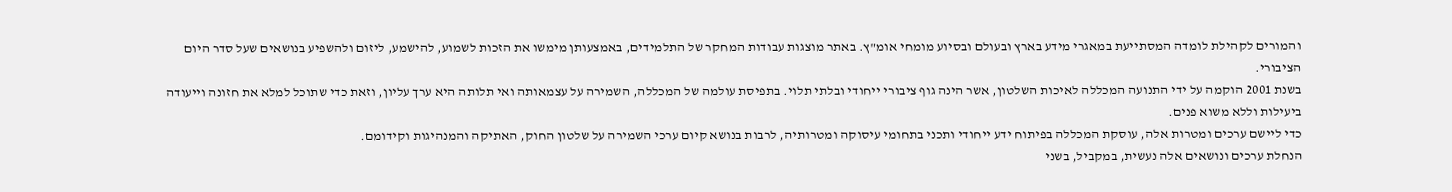והמורים לקהילת לומדה המסתייעת במאגרי מידע בארץ ובעולם ובסיוע מומחי אומ"ץ. באתר מוצגות עבודות המחקר של התלמידים, באמצעותן מימשו את הזכות לשמוע, להישמע, ליזום ולהשפיע בנושאים שעל סדר היום הציבורי.
בשנת 2001 הוקמה על ידי התנועה המכללה לאיכות השלטון, אשר הינה גוף ציבורי ייחודי ובלתי תלוי. בתפיסת עולמה של המכללה, השמירה על עצמאותה ואי תלותה היא ערך עליון, וזאת כדי שתוכל למלא את חזונה וייעודה ביעילות וללא משוא פנים.
כדי ליישם ערכים ומטרות אלה, עוסקת המכללה בפיתוח ידע ייחודי ותכני בתחומי עיסוקה ומטרותיה, לרבות בנושא קיום ערכי השמירה על שלטון החוק, האתיקה והמנהיגות וקידומם.
הנחלת ערכים ונושאים אלה נעשית, במקביל, בשני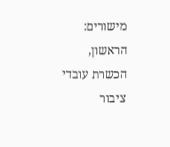מישורים: הראשון, הכשרת עובדי ציבור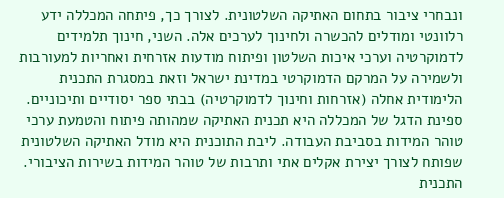ונבחרי ציבור בתחום האתיקה השלטונית. לצורך כך, פיתחה המכללה ידע רלוונטי ומודלים להכשרה ולחינוך לערכים אלה. השני, חינוך תלמידים לדמוקרטיה וערכי איכות השלטון ופיתוח מודעות אזרחית ואחריות למעורבות ולשמירה על המרקם הדמוקרטי במדינת ישראל וזאת במסגרת התכנית הלימודית אחלה (אזרחות וחינוך לדמוקרטיה) בבתי ספר יסודיים ותיכוניים.
ספינת הדגל של המכללה היא תכנית האתיקה שמהותה פיתוח והטמעת ערכי טוהר המידות בסביבת העבודה. ליבת התוכנית היא מודל האתיקה השלטונית שפותח לצורך יצירת אקלים אתי ותרבות של טוהר המידות בשירות הציבורי. התכנית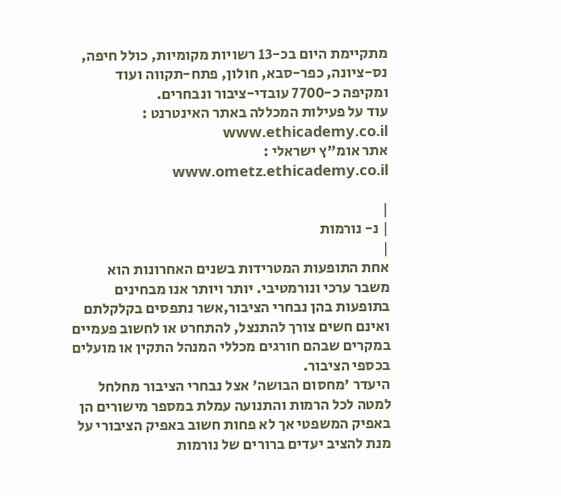מתקיימת היום בכ-13 רשויות מקומיות, כולל חיפה, נס-ציונה, כפר-סבא, חולון, פתח-תקווה ועוד ומקיפה כ-7700 עובדי-ציבור ונבחרים.
עוד על פעילות המכללה באתר האינטרנט : www.ethicademy.co.il
אתר אומ"ץ ישראלי : www.ometz.ethicademy.co.il

|
| נ- נורמות
|
אחת התופעות המטרידות בשנים האחרונות הוא משבר ערכי ונורמטיבי. יותר ויותר אנו מבחינים בתופעות בהן נבחרי הציבור,אשר נתפסים בקלקלתם ואינם חשים צורך להתנצל, להתחרט או לחשוב פעמיים במקרים שבהם חורגים מכללי המנהל התקין או מועלים בכספי הציבור.
היעדר 'מחסום הבושה' אצל נבחרי הציבור מחלחל למטה לכל הרמות והתנועה עמלת במספר מישורים הן באפיק המשפטי אך לא פחות חשוב באפיק הציבורי על מנת להציב יעדים ברורים של נורמות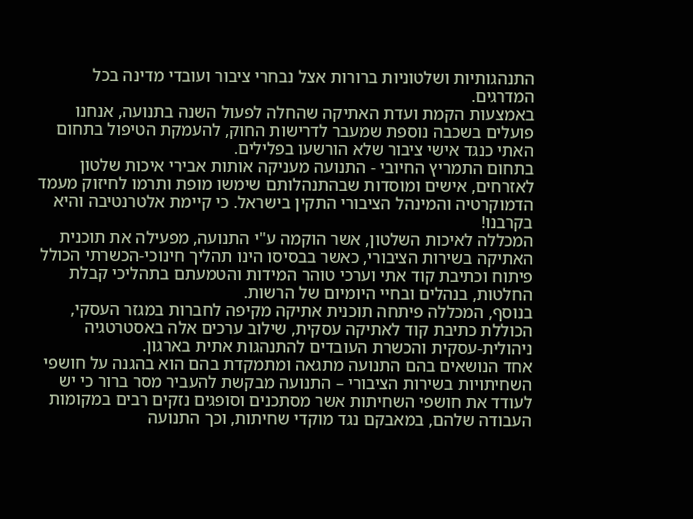התנהגותיות ושלטוניות ברורות אצל נבחרי ציבור ועובדי מדינה בכל המדרגים.
באמצעות הקמת ועדת האתיקה שהחלה לפעול השנה בתנועה, אנחנו פועלים בשכבה נוספת שמעבר לדרישות החוק, להעמקת הטיפול בתחום האתי כנגד אישי ציבור שלא הורשעו בפלילים.
בתחום התמריץ החיובי - התנועה מעניקה אותות אבירי איכות שלטון לאזרחים, אישים ומוסדות שבהתנהלותם שימשו מופת ותרמו לחיזוק מעמד הדמוקרטיה והמינהל הציבורי התקין בישראל. כי קיימת אלטרנטיבה והיא בקרבנו!
המכללה לאיכות השלטון, אשר הוקמה ע"י התנועה, מפעילה את תוכנית האתיקה בשירות הציבורי, כאשר בבסיסו הינו תהליך חינוכי-הכשרתי הכולל פיתוח וכתיבת קוד אתי וערכי טוהר המידות והטמעתם בתהליכי קבלת החלטות, בנהלים ובחיי היומיום של הרשות.
בנוסף, המכללה פיתחה תוכנית אתיקה מקיפה לחברות במגזר העסקי, הכוללת כתיבת קוד לאתיקה עסקית, שילוב ערכים אלה באסטרטגיה ניהולית-עסקית והכשרת העובדים להתנהגות אתית בארגון.
אחד הנושאים בהם התנועה מתגאה ומתמקדת בהם הוא בהגנה על חושפי השחיתויות בשירות הציבורי – התנועה מבקשת להעביר מסר ברור כי יש לעודד את חושפי השחיתות אשר מסתכנים וסופגים נזקים רבים במקומות העבודה שלהם, במאבקם נגד מוקדי שחיתות, וכך התנועה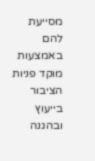מסייעת להם באמצעות מוקד פניות הציבור בייעוץ ובהגנה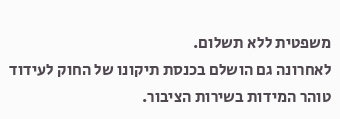משפטית ללא תשלום.
לאחרונה גם הושלם בכנסת תיקונו של החוק לעידוד טוהר המידות בשירות הציבור.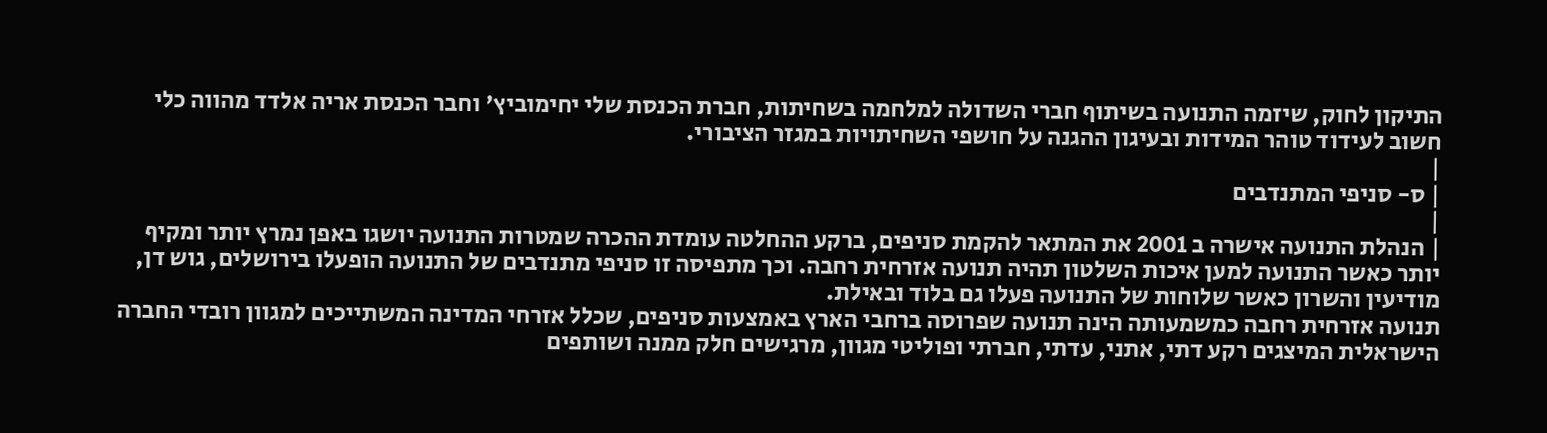התיקון לחוק, שיזמה התנועה בשיתוף חברי השדולה למלחמה בשחיתות, חברת הכנסת שלי יחימוביץ' וחבר הכנסת אריה אלדד מהווה כלי חשוב לעידוד טוהר המידות ובעיגון ההגנה על חושפי השחיתויות במגזר הציבורי.
|
| ס- סניפי המתנדבים
|
| הנהלת התנועה אישרה ב 2001 את המתאר להקמת סניפים, ברקע ההחלטה עומדת ההכרה שמטרות התנועה יושגו באפן נמרץ יותר ומקיף יותר כאשר התנועה למען איכות השלטון תהיה תנועה אזרחית רחבה. וכך מתפיסה זו סניפי מתנדבים של התנועה הופעלו בירושלים, גוש דן, מודיעין והשרון כאשר שלוחות של התנועה פעלו גם בלוד ובאילת.
תנועה אזרחית רחבה כמשמעותה הינה תנועה שפרוסה ברחבי הארץ באמצעות סניפים, שכלל אזרחי המדינה המשתייכים למגוון רובדי החברה הישראלית המיצגים רקע דתי, אתני, עדתי, חברתי ופוליטי מגוון, מרגישים חלק ממנה ושותפים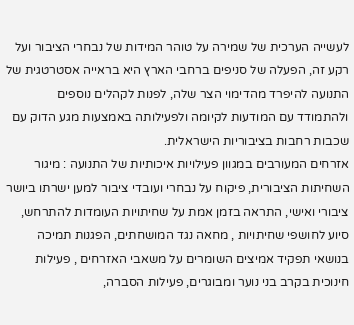לעשייה הערכית של שמירה על טוהר המידות של נבחרי הציבור ועל רקע זה, הפעלה של סניפים ברחבי הארץ היא בראייה אסטרטגית של התנועה להיפרד מהדימוי הצר שלה, לפנות לקהלים נוספים ולהתמודד עם המודעות לקיומה ולפעילותה באמצעות מגע הדוק עם שכבות רחבות בציבוריות הישראלית.
אזרחים המעורבים במגוון פעילויות איכותיות של התנועה : מיגור השחיתות הציבורית, פיקוח על נבחרי ועובדי ציבור למען ישרתו ביושר ציבורי ואישי, התראה בזמן אמת על שחיתויות העומדות להתרחש, סיוע לחושפי שחיתויות , מחאה נגד המושחתים, הפגנות תמיכה בנושאי תפקיד אמיצים השומרים על משאבי האזרחים , פעילות חינוכית בקרב בני נוער ומבוגרים, פעילות הסברה,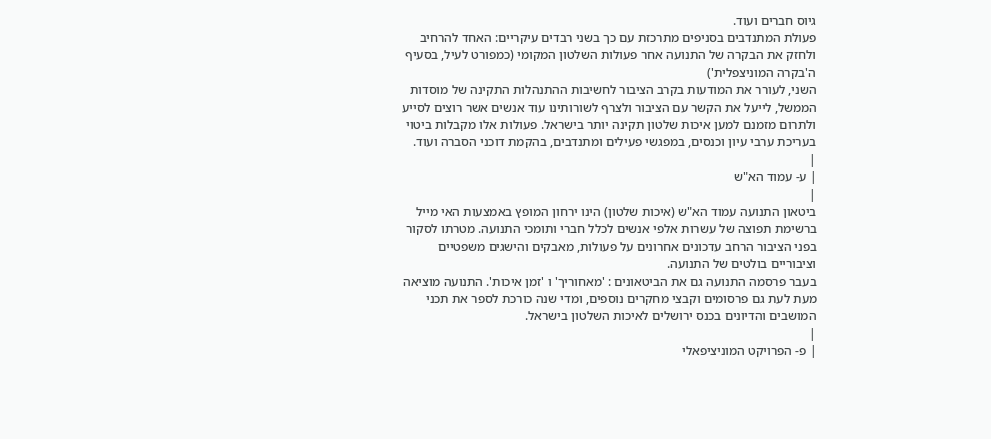גיוס חברים ועוד.
פעולת המתנדבים בסניפים מתרכזת עם כך בשני רבדים עיקריים: האחד להרחיב ולחזק את הבקרה של התנועה אחר פעולות השלטון המקומי (כמפורט לעיל, בסעיף ה'בקרה המוניצפלית')
השני, לעורר את המודעות בקרב הציבור לחשיבות ההתנהלות התקינה של מוסדות הממשל, לייעל את הקשר עם הציבור ולצרף לשורותינו עוד אנשים אשר רוצים לסייע ולתרום מזמנם למען איכות שלטון תקינה יותר בישראל. פעולות אלו מקבלות ביטוי בעריכת ערבי עיון וכנסים, במפגשי פעילים ומתנדבים, בהקמת דוכני הסברה ועוד.
|
| ע- עמוד הא"ש
|
ביטאון התנועה עמוד הא"ש (איכות שלטון) הינו ירחון המופץ באמצעות האי מייל ברשימת תפוצה של עשרות אלפי אנשים לכלל חברי ותומכי התנועה. מטרתו לסקור בפני הציבור הרחב עדכונים אחרונים על פעולות, מאבקים והישגים משפטיים וציבוריים בולטים של התנועה.
בעבר פרסמה התנועה גם את הביטאונים : 'מאחוריך' ו 'זמן איכות'. התנועה מוציאה מעת לעת גם פרסומים וקבצי מחקרים נוספים, ומדי שנה כורכת לספר את תכני המושבים והדיונים בכנס ירושלים לאיכות השלטון בישראל.
|
| פ- הפרויקט המוניציפאלי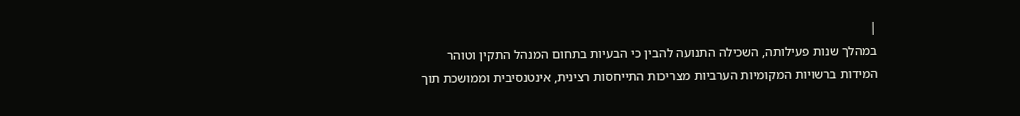|
במהלך שנות פעילותה, השכילה התנועה להבין כי הבעיות בתחום המנהל התקין וטוהר המידות ברשויות המקומיות הערביות מצריכות התייחסות רצינית, אינטנסיבית וממושכת תוך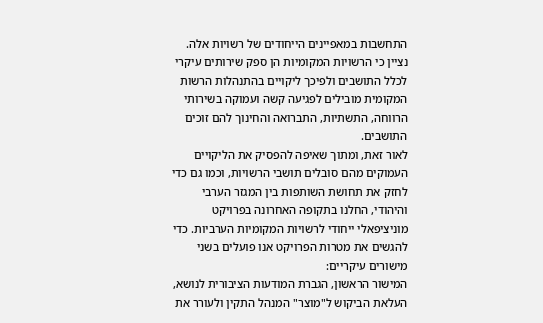התחשבות במאפיינים הייחודים של רשויות אלה. נציין כי הרשויות המקומיות הן ספק שירותים עיקרי לכלל התושבים ולפיכך ליקויים בהתנהלות הרשות המקומית מובילים לפגיעה קשה ועמוקה בשירותי הרווחה, התשתיות, התברואה והחינוך להם זוכים התושבים.
לאור זאת, ומתוך שאיפה להפסיק את הליקויים העמוקים מהם סובלים תושבי הרשויות, וכמו גם כדי לחזק את תחושת השותפות בין המגזר הערבי והיהודי, החלנו בתקופה האחרונה בפרויקט מוניציפאלי ייחודי לרשויות המקומיות הערביות. כדי להגשים את מטרות הפרויקט אנו פועלים בשני מישורים עיקריים:
המישור הראשון, הגברת המודעות הציבורית לנושא, העלאת הביקוש ל"מוצר" המנהל התקין ולעורר את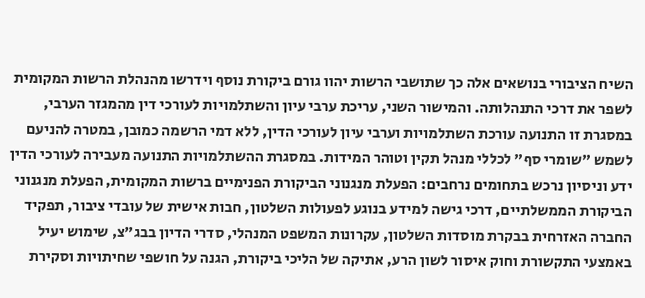השיח הציבורי בנושאים אלה כך שתושבי הרשות יהוו גורם ביקורת נוסף וידרשו מהנהלת הרשות המקומית לשפר את דרכי התנהלותה. והמישור השני, עריכת ערבי עיון והשתלמויות לעורכי דין מהמגזר הערבי, במסגרת זו התנועה עורכת השתלמויות וערבי עיון לעורכי הדין, ללא דמי הרשמה כמובן, במטרה להניעם לשמש "שומרי סף" לכללי מנהל תקין וטוהר המידות. במסגרת ההשתלמויות התנועה מעבירה לעורכי הדין ידע וניסיון נרכש בתחומים נרחבים: הפעלת מנגנוני הביקורת הפנימיים ברשות המקומית, הפעלת מנגנוני הביקורת הממשלתיים, דרכי גישה למידע בנוגע לפעולות השלטון, חבות אישית של עובדי ציבור, תפקיד החברה האזרחית בבקרת מוסדות השלטון, עקרונות המשפט המנהלי, סדרי הדיון בבג"צ, שימוש יעיל באמצעי התקשורת וחוק איסור לשון הרע, אתיקה של הליכי ביקורת, הגנה על חושפי שחיתויות וסקירת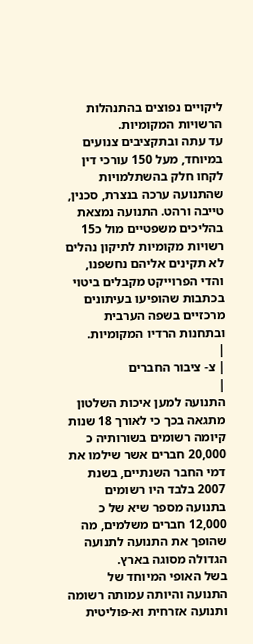ליקויים נפוצים בהתנהלות הרשויות המקומיות.
עד עתה ובתקציבים צנועים במיוחד, מעל 150 עורכי דין לקחו חלק בהשתלמויות שהתנועה ערכה בנצרת, סכנין, טייבה ורהט. התנועה נמצאת בהליכים משפטיים מול כ15 רשויות מקומיות לתיקון נהלים לא תקינים אליהם נחשפנו, והדי הפרוייקט מקבלים ביטוי בכתבות שהופיעו בעיתונים מרכזיים בשפה הערבית ובתחנות הרדיו המקומיות.
|
| צ- ציבור החברים
|
התנועה למען איכות השלטון מתגאה בכך כי לאורך 18 שנות קיומה רשומים בשורותיה כ 20,000 חברים אשר שילמו את דמי החבר השנתיים, בשנת 2007 בלבד היו רשומים בתנועה מספר שיא של כ 12,000 חברים משלמים, מה שהופך את התנועה לתנועה הגדולה מסוגה בארץ.
בשל האופי המיוחד של התנועה והיותה עמותה רשומה ותנועה אזרחית וא-פוליטית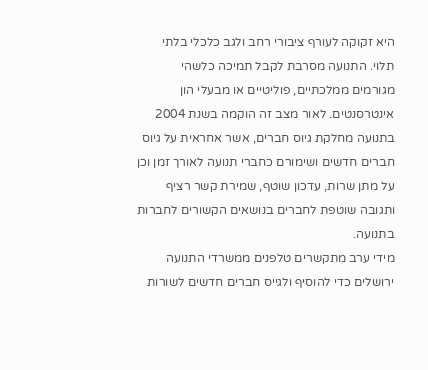היא זקוקה לעורף ציבורי רחב ולגב כלכלי בלתי תלוי. התנועה מסרבת לקבל תמיכה כלשהי מגורמים ממלכתיים, פוליטיים או מבעלי הון אינטרסנטים. לאור מצב זה הוקמה בשנת 2004 בתנועה מחלקת גיוס חברים, אשר אחראית על גיוס חברים חדשים ושימורם כחברי תנועה לאורך זמן וכן על מתן שרות, עדכון שוטף, שמירת קשר רציף ותגובה שוטפת לחברים בנושאים הקשורים לחברות בתנועה.
מידי ערב מתקשרים טלפנים ממשרדי התנועה ירושלים כדי להוסיף ולגייס חברים חדשים לשורות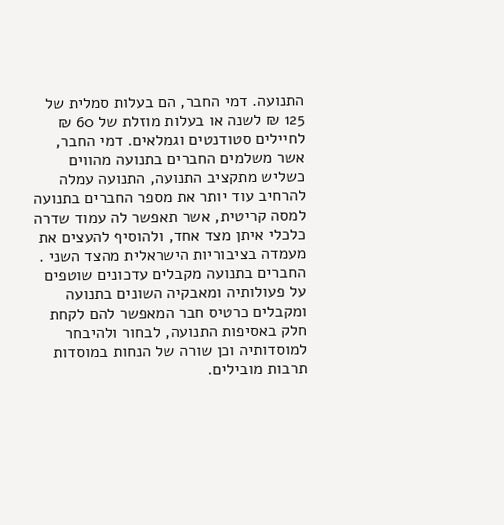התנועה. דמי החבר, הם בעלות סמלית של 125 ₪ לשנה או בעלות מוזלת של 60 ₪ לחיילים סטודנטים וגמלאים. דמי החבר, אשר משלמים החברים בתנועה מהווים כשליש מתקציב התנועה, התנועה עמלה להרחיב עוד יותר את מספר החברים בתנועה למסה קריטית, אשר תאפשר לה עמוד שדרה כלכלי איתן מצד אחד, ולהוסיף להעצים את מעמדה בציבוריות הישראלית מהצד השני .
החברים בתנועה מקבלים עדכונים שוטפים על פעולותיה ומאבקיה השונים בתנועה ומקבלים כרטיס חבר המאפשר להם לקחת חלק באסיפות התנועה, לבחור ולהיבחר למוסדותיה וכן שורה של הנחות במוסדות תרבות מובילים.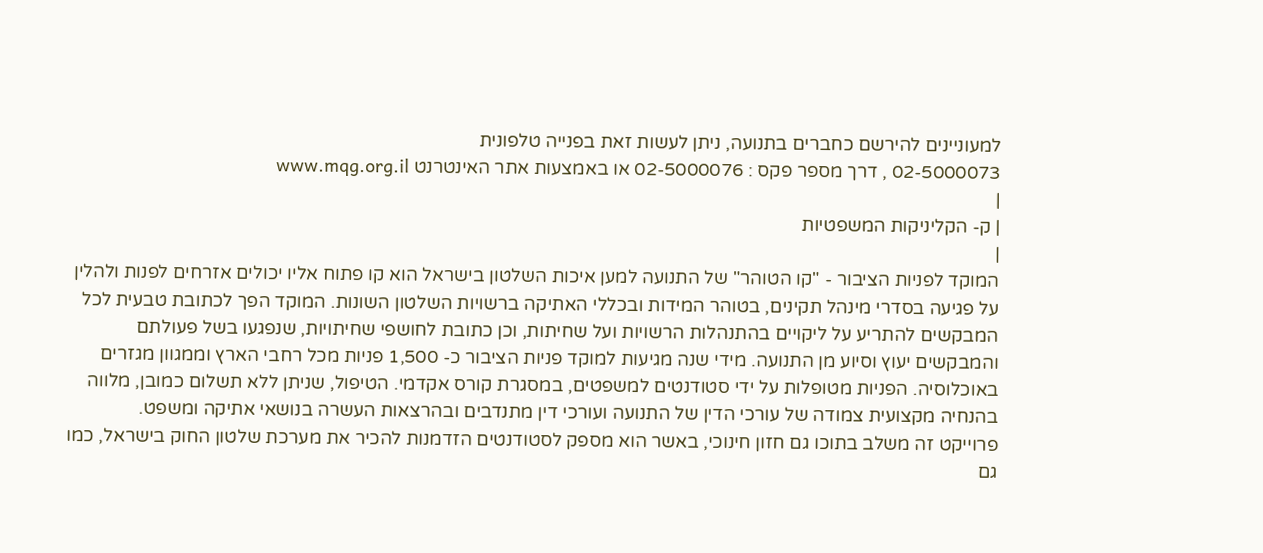למעוניינים להירשם כחברים בתנועה, ניתן לעשות זאת בפנייה טלפונית
02-5000073 , דרך מספר פקס : 02-5000076 או באמצעות אתר האינטרנט www.mqg.org.il
|
| ק- הקליניקות המשפטיות
|
המוקד לפניות הציבור - "קו הטוהר" של התנועה למען איכות השלטון בישראל הוא קו פתוח אליו יכולים אזרחים לפנות ולהלין על פגיעה בסדרי מינהל תקינים, בטוהר המידות ובכללי האתיקה ברשויות השלטון השונות. המוקד הפך לכתובת טבעית לכל המבקשים להתריע על ליקויים בהתנהלות הרשויות ועל שחיתות, וכן כתובת לחושפי שחיתויות, שנפגעו בשל פעולתם והמבקשים יעוץ וסיוע מן התנועה. מידי שנה מגיעות למוקד פניות הציבור כ- 1,500 פניות מכל רחבי הארץ וממגוון מגזרים באוכלוסיה. הפניות מטופלות על ידי סטודנטים למשפטים, במסגרת קורס אקדמי. הטיפול, שניתן ללא תשלום כמובן, מלווה בהנחיה מקצועית צמודה של עורכי הדין של התנועה ועורכי דין מתנדבים ובהרצאות העשרה בנושאי אתיקה ומשפט.
פרוייקט זה משלב בתוכו גם חזון חינוכי, באשר הוא מספק לסטודנטים הזדמנות להכיר את מערכת שלטון החוק בישראל, כמו גם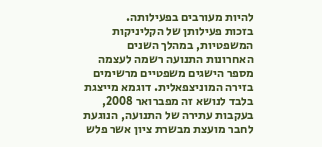להיות מעורבים בפעילותה.
בזכות פעילותן של הקליניקות המשפטיות, במהלך השנים האחרונות התנועה רשמה לעצמה מספר הישגים משפטיים מרשימים בזירה המוניצפאלית. דוגמא מייצגת בלבד לנושא זה מפברואר 2008, בעקבות עתירה של התנועה, הנוגעת לחבר מועצת מבשרת ציון אשר פלש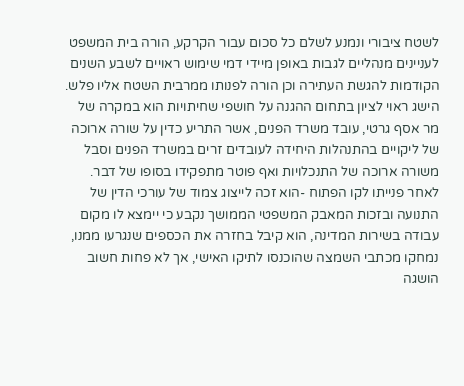לשטח ציבורי ונמנע לשלם כל סכום עבור הקרקע, הורה בית המשפט לעניינים מנהליים לגבות באופן מיידי דמי שימוש ראויים לשבע השנים הקודמות להגשת העתירה וכן הורה לפנותו ממרבית השטח אליו פלש.
הישג ראוי לציון בתחום ההגנה על חושפי שחיתויות הוא במקרה של מר אסף גרטי, עובד משרד הפנים, אשר התריע כדין על שורה ארוכה של ליקויים בהתנהלות היחידה לעובדים זרים במשרד הפנים וסבל משורה ארוכה של התנכלויות ואף פוטר מתפקידו בסופו של דבר. לאחר פנייתו לקו הפתוח -הוא זכה לייצוג צמוד של עורכי הדין של התנועה ובזכות המאבק המשפטי הממושך נקבע כי יימצא לו מקום עבודה בשירות המדינה, הוא קיבל בחזרה את הכספים שנגרעו ממנו, נמחקו מכתבי השמצה שהוכנסו לתיקו האישי, אך לא פחות חשוב הושגה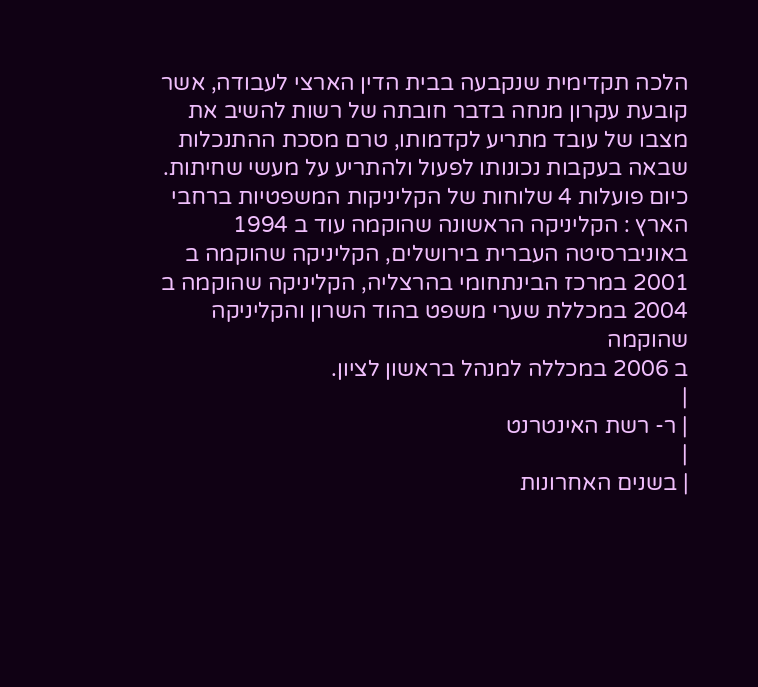הלכה תקדימית שנקבעה בבית הדין הארצי לעבודה, אשר קובעת עקרון מנחה בדבר חובתה של רשות להשיב את מצבו של עובד מתריע לקדמותו, טרם מסכת ההתנכלות שבאה בעקבות נכונותו לפעול ולהתריע על מעשי שחיתות.
כיום פועלות 4 שלוחות של הקליניקות המשפטיות ברחבי הארץ : הקליניקה הראשונה שהוקמה עוד ב 1994 באוניברסיטה העברית בירושלים, הקליניקה שהוקמה ב 2001 במרכז הבינתחומי בהרצליה, הקליניקה שהוקמה ב 2004 במכללת שערי משפט בהוד השרון והקליניקה שהוקמה
ב 2006 במכללה למנהל בראשון לציון.
|
| ר- רשת האינטרנט
|
| בשנים האחרונות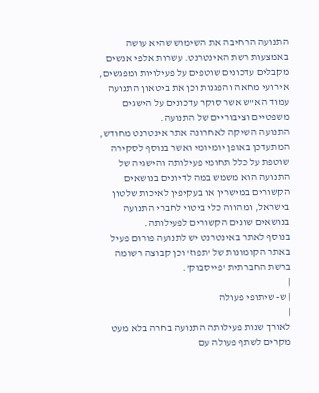התנועה הרחיבה את השימוש שהיא עושה באמצעות רשת האינטרנט. עשרות אלפי אנשים מקבלים עדכונים שוטפים על פעילויות ומפגשים, אירועי מחאה והפגנות וכן את ביטאון התנועה עמוד הא"ש אשר סוקר עדכונים על הישגים משפטיים וציבוריים של התנועה.
התנועה השיקה לאחרונה אתר אינטרנט מחודש, המתעדכן באופן יומיומי ואשר בנוסף לסקירה שוטפת על כלל תחומי פעילותה והישגיה של התנועה הוא משמש במה לדיונים בנושאים הקשורים במישרין או בעקיפין לאיכות שלטון בישראל, ומהווה כלי ביטוי לחברי התנועה בנושאים שונים הקשורים לפעילותה.
בנוסף לאתר באינטרנט יש לתנועה פורום פעיל באתר הקומונות של 'תפוז' וכן קבוצה רשומה ברשת החברתית 'פייסבוק'.
|
| ש- שיתופי פעולה
|
לאורך שנות פעילותה התנועה בחרה בלא מעט מקרים לשתף פעולה עם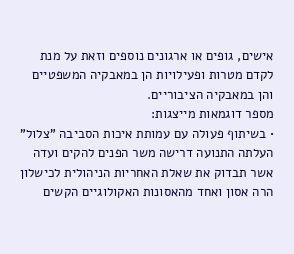אישים, גופים או ארגונים נוספים וזאת על מנת לקדם מטרות ופעילויות הן במאבקיה המשפטיים והן במאבקיה הציבוריים.
מספר דוגמאות מייצגות:
• בשיתוף פעולה עם עמותת איכות הסביבה "צלול" העלתה התנועה דרישה משר הפנים להקים ועדה אשר תבדוק את שאלת האחריות הניהולית לכישלון הרה אסון ואחד מהאסונות האקולוגיים הקשים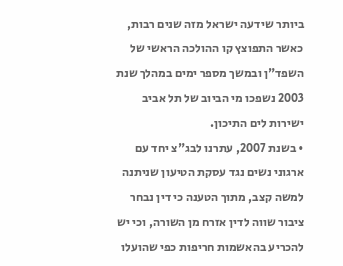ביותר שידעה ישראל מזה שנים רבות, כאשר התפוצץ קו ההולכה הראשי של השפד"ן ובמשך מספר ימים במהלך שנת 2003 נשפכו מי הביוב של תל אביב ישירות לים התיכון.
• בשנת 2007, עתרנו לבג"צ יחד עם ארגוני נשים נגד עסקת הטיעון שניתנה למשה קצב, מתוך הטענה כי דין נבחר ציבור שווה לדין אזרח מן השורה, וכי יש להכריע בהאשמות חריפות כפי שהועלו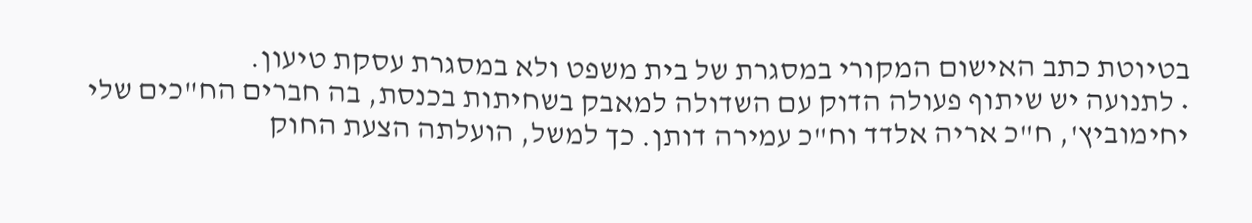בטיוטת כתב האישום המקורי במסגרת של בית משפט ולא במסגרת עסקת טיעון.
• לתנועה יש שיתוף פעולה הדוק עם השדולה למאבק בשחיתות בכנסת, בה חברים הח"כים שלי יחימוביץ', ח"כ אריה אלדד וח"כ עמירה דותן. כך למשל, הועלתה הצעת החוק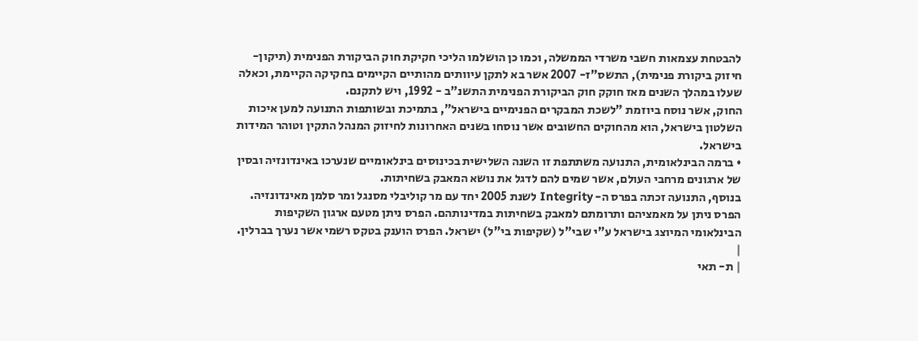להבטחת עצמאות חשבי משרדי הממשלה, וכמו כן הושלמו הליכי חקיקת חוק הביקורת הפנימית (תיקון- חיזוק ביקורת פנימית), התשס"ז- 2007 אשר בא לתקן עיוותים מהותיים הקיימים בחקיקה הקיימת, וכאלה שעלו במהלך השנים מאז חוקק חוק הביקורת הפנימית התשנ"ב - 1992, ויש לתקנם.
החוק, אשר נוסח ביוזמת "לשכת המבקרים הפנימיים בישראל", בתמיכת ובשותפות התנועה למען איכות השלטון בישראל, הוא מהחוקים החשובים אשר נוסחו בשנים האחרונות לחיזוק המנהל התקין וטוהר המידות בישראל.
• ברמה הבינלאומית, התנועה משתתפת זו השנה השלישית בכינוסים בינלאומיים שנערכו באינדונזיה ובסין של ארגונים מרחבי העולם, אשר שמים להם לדגל את נושא המאבק בשחיתות.
בנוסף, התנועה זכתה בפרס ה- Integrity לשנת 2005 יחד עם מר קוליבלי מסנגל ומר סלמן מאינדונזיה. הפרס ניתן על מאמציהם ותרומתם למאבק בשחיתות במדינותהם. הפרס ניתן מטעם ארגון השקיפות הבינלאומי המיוצג בישראל ע"י שבי"ל (שקיפות בי"ל) ישראל. הפרס הוענק בטקס רשמי אשר נערך בברלין.
|
| ת- תאי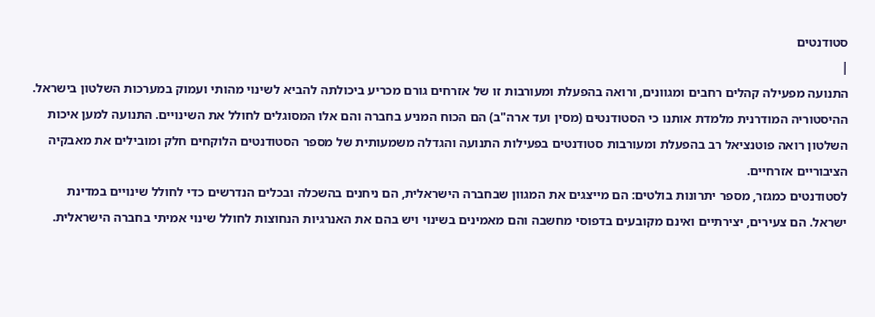סטודנטים
|
התנועה מפעילה קהלים רחבים ומגוונים, ורואה בהפעלת ומעורבות זו של אזרחים גורם מכריע ביכולתה להביא לשינוי מהותי ועמוק במערכות השלטון בישראל.
ההיסטוריה המודרנית מלמדת אותנו כי הסטודנטים (מסין ועד ארה"ב) הם הכוח המניע בחברה והם אלו המסוגלים לחולל את השינויים. התנועה למען איכות השלטון רואה פוטנציאל רב בהפעלת ומעורבות סטודנטים בפעילות התנועה והגדלה משמעותית של מספר הסטודנטים הלוקחים חלק ומובילים את מאבקיה הציבוריים אזרחיים.
לסטודנטים כמגזר, מספר יתרונות בולטים: הם מייצגים את המגוון שבחברה הישראלית, הם ניחנים בהשכלה ובכלים הנדרשים כדי לחולל שינויים במדינת ישראל. הם צעירים, יצירתיים ואינם מקובעים בדפוסי מחשבה והם מאמינים בשינוי ויש בהם את האנרגיות הנחוצות לחולל שינוי אמיתי בחברה הישראלית.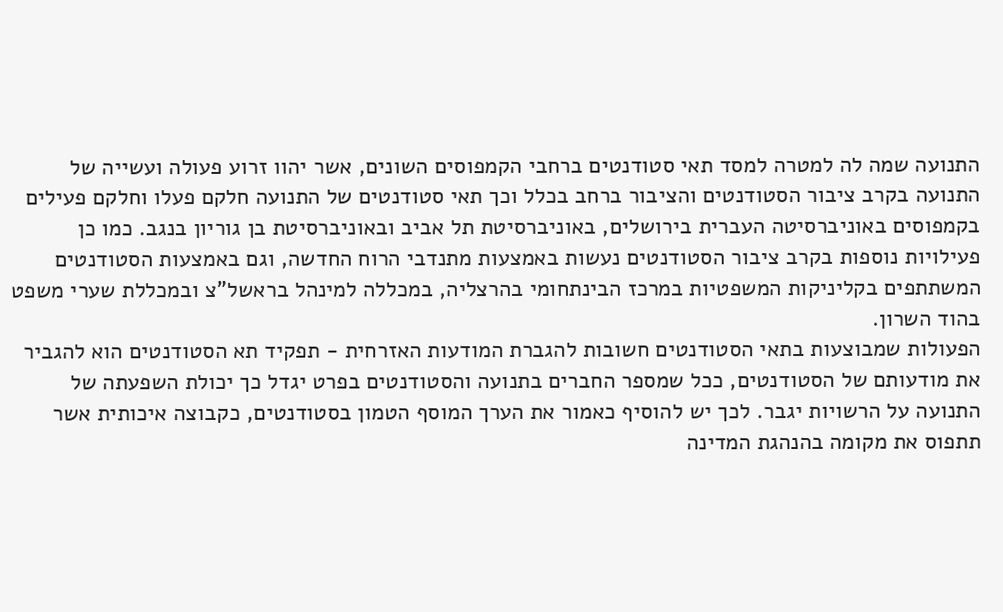התנועה שמה לה למטרה למסד תאי סטודנטים ברחבי הקמפוסים השונים, אשר יהוו זרוע פעולה ועשייה של התנועה בקרב ציבור הסטודנטים והציבור ברחב בכלל וכך תאי סטודנטים של התנועה חלקם פעלו וחלקם פעילים בקמפוסים באוניברסיטה העברית בירושלים, באוניברסיטת תל אביב ובאוניברסיטת בן גוריון בנגב. כמו כן פעילויות נוספות בקרב ציבור הסטודנטים נעשות באמצעות מתנדבי הרוח החדשה, וגם באמצעות הסטודנטים המשתתפים בקליניקות המשפטיות במרכז הבינתחומי בהרצליה, במכללה למינהל בראשל"צ ובמכללת שערי משפט בהוד השרון.
הפעולות שמבוצעות בתאי הסטודנטים חשובות להגברת המודעות האזרחית - תפקיד תא הסטודנטים הוא להגביר את מודעותם של הסטודנטים, ככל שמספר החברים בתנועה והסטודנטים בפרט יגדל כך יכולת השפעתה של התנועה על הרשויות יגבר. לכך יש להוסיף כאמור את הערך המוסף הטמון בסטודנטים, כקבוצה איכותית אשר תתפוס את מקומה בהנהגת המדינה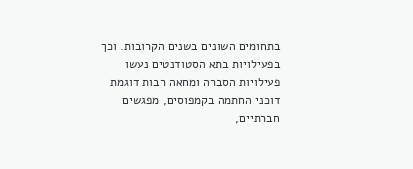בתחומים השונים בשנים הקרובות. וכך בפעילויות בתא הסטודנטים נעשו פעילויות הסברה ומחאה רבות דוגמת דוכני החתמה בקמפוסים, מפגשים חברתיים,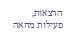הרצאות, פעילות מחאה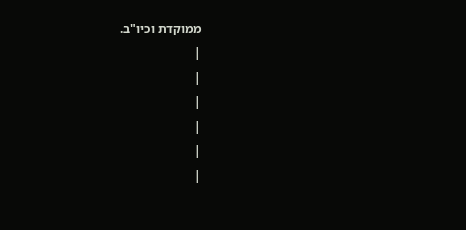ממוקדת וכיו"ב.
|
|
|
|
|
|